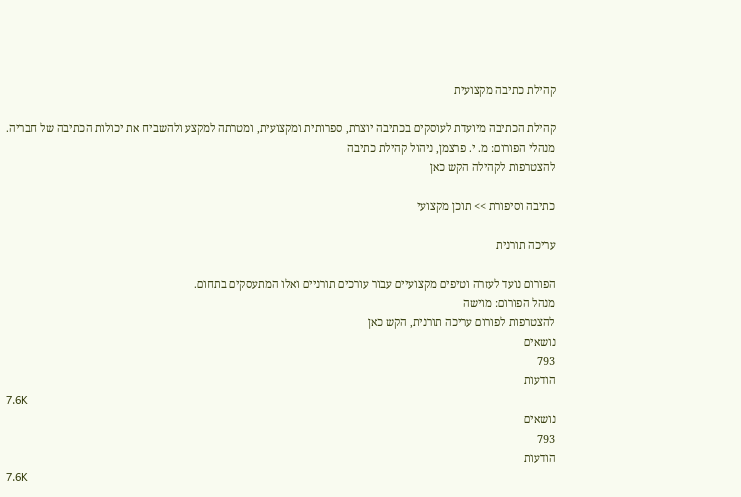קהילת כתיבה מקצועית

קהילת הכתיבה מיועדת לעוסקים בכתיבה יוצרת, ספרותית ומקצועית, ומטרתה למקצע ולהשביח את יכולות הכתיבה של חבריה.
מנהלי הפורום: מ. י. פרצמן, ניהול קהילת כתיבה
להצטרפות לקהילה הקש כאן

כתיבה וסיפורת >> תוכן מקצועי

עריכה תורנית

הפורום נועד לעזרה וטיפים מקצועיים עבור עורכים תורניים ואלו המתעסקים בתחום.
מנהל הפורום: מוישה
להצטרפות לפורום עריכה תורנית, הקש כאן
נושאים
793
הודעות
7.6K
נושאים
793
הודעות
7.6K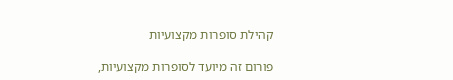קהילת סופרות מקצועיות

פורום זה מיועד לסופרות מקצועיות,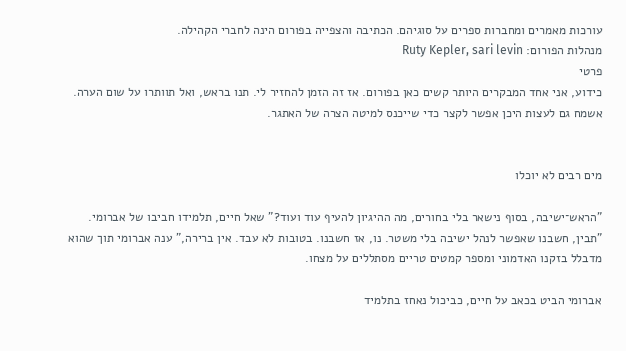עורכות מאמרים ומחברות ספרים על סוגיהם. הכתיבה והצפייה בפורום הינה לחברי הקהילה.
מנהלות הפורום: Ruty Kepler, sari levin
פרטי
כידוע, אני אחד המבקרים היותר קשים כאן בפורום. אז זה הזמן להחזיר לי. תנו בראש, ואל תוותרו על שום הערה. אשמח גם לעצות היכן אפשר לקצר כדי שייכנס למיטה הצרה של האתגר.


מים רבים לא יוכלו

"הראש־ישיבה, בסוף נישאר בלי בחורים, מה ההיגיון להעיף עוד ועוד?" שאל חיים, תלמידו חביבו של אברומי. "תבין, חשבנו שאפשר לנהל ישיבה בלי משטר. נו, אז חשבנו. בטובות לא עבד. אין ברירה," ענה אברומי תוך שהוא מדבלל בזקנו האדמוני ומספר קמטים טריים מסתללים על מצחו.

אברומי הביט בכאב על חיים, כביכול נאחז בתלמיד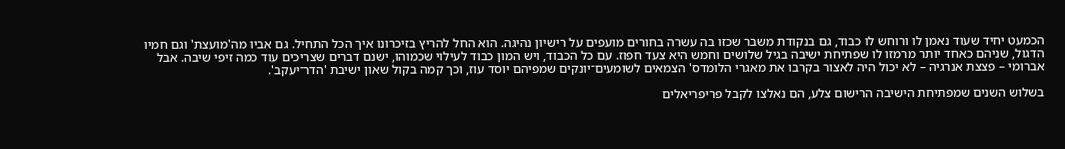הכמעט יחיד שעוד נאמן לו ורוחש לו כבוד, גם בנקודת משבר שכזו בה עשרה בחורים מועפים על רישיון נהיגה. הוא החל להריץ בזיכרונו איך הכל התחיל. גם אביו מה'מועצת' וגם חמיו הדגול, שניהם כאחד יותר מרמזו לו שפתיחת ישיבה בגיל שלושים וחמש היא צעד חפוז. עם כל הכבוד, ויש המון כבוד לעילוי שכמוהו, ישנם דברים שצריכים עוד כמה זיפי שיבה. אבל אברומי – פצצת אנרגיה – לא יכול היה לאצור בקרבו את מאגרי הלומדס' הצמאים לשומעים־יונקים שמפיהם יוסד עוז, וכך קמה בקול שאון ישיבת 'הדר־יעקב'.

בשלוש השנים שמפתיחת הישיבה הרישום צלע, הם נאלצו לקבל פריפריאלים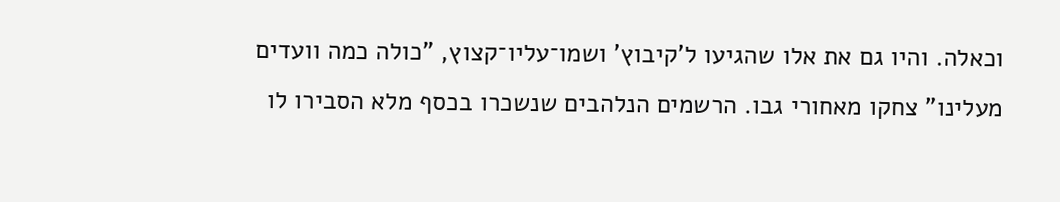וכאלה. והיו גם את אלו שהגיעו ל'קיבוץ' ושמו־עליו־קצוץ, "כולה כמה וועדים מעלינו" צחקו מאחורי גבו. הרשמים הנלהבים שנשכרו בכסף מלא הסבירו לו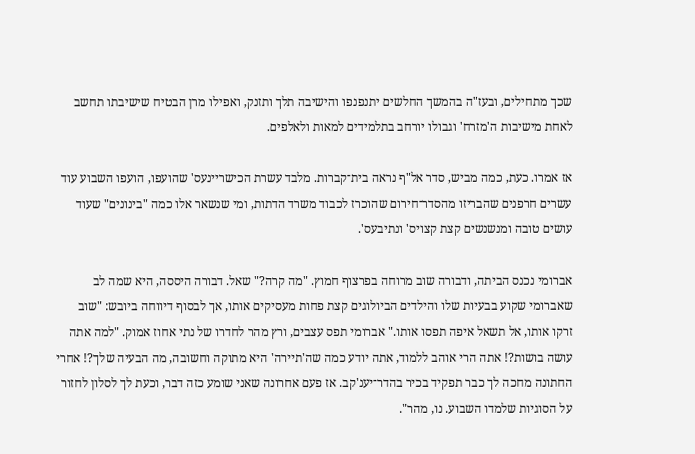שכך מתחילים, ובעז"ה בהמשך החלשים יתנפנפו והישיבה תלך ותזנק, ואפילו מרן הבטיח שישיבתו תחשב לאחת מישיבות ה'מזרח' וגבולו יורחב בתלמידים למאות ולאלפים.

אז אמרו. כעת, כמה מביש, סדר אל"ף נראה בית־קברות. מלבד עשרת הכישריינעס' שהועפו, הועפו השבוע עוד עשרים חרפנים שהבריזו מהסדר־חירום שהוכרז לכבוד משרד הדתות, ומי שנשאר אלו כמה "בינונים" שעוד עושים טובה ומנשנשים קצת קצויס' ונתיבעס'.

אברומי נכנס הביתה, ודבורה שוב מרוחה בפרצוף חמוץ. "מה קרה?" שאל. דבורה היססה, היא שמה לב שאברומי שקוע בבעיות שלו והילדים הביולוגים קצת פחות מעסיקים אותו, אך לבסוף דיווחה ביובש: "שוב זרקו אותו, אל תשאל איפה תפסו אותו." אברומי תפס עצבים, ורץ מהר לחדרו של נתי אחוז אמוק. "למה אתה עושה בושות?! אתה הרי אוהב ללמוד, אתה יודע כמה שה'תיירה' היא מתוקה וחשובה, מה הבעיה שלך?! אחרי החתונה מחכה לך כבר תפקיד בכיר בהדר־יענ'קב. אז פעם אחרונה שאני שומע כזה דבר, וכעת לך לסלון לחזור על הסוגיות שלמדו השבוע. נו, מהר".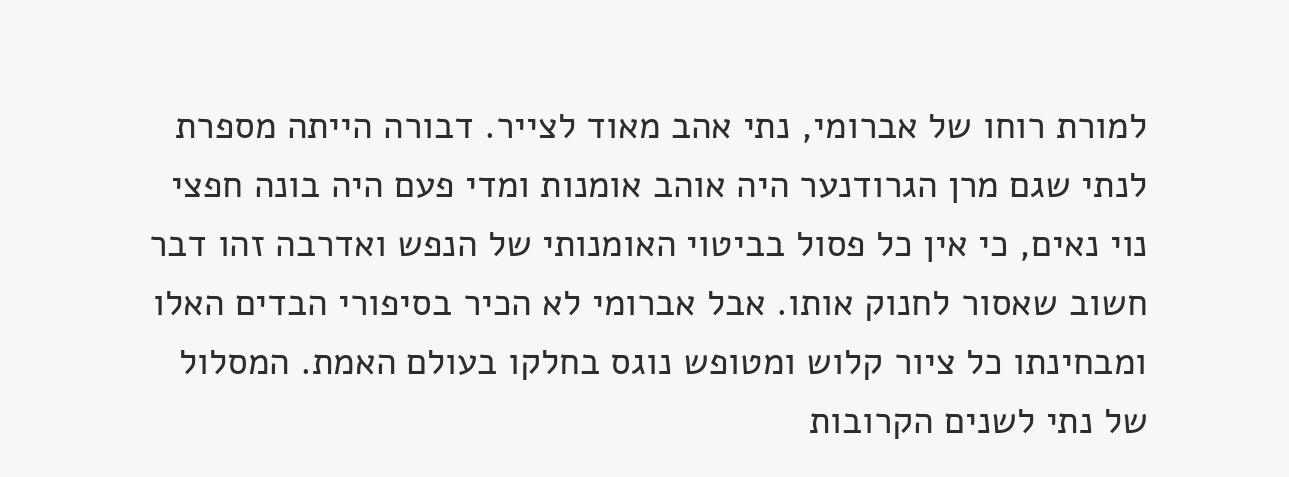למורת רוחו של אברומי, נתי אהב מאוד לצייר. דבורה הייתה מספרת לנתי שגם מרן הגרודנער היה אוהב אומנות ומדי פעם היה בונה חפצי נוי נאים, כי אין כל פסול בביטוי האומנותי של הנפש ואדרבה זהו דבר חשוב שאסור לחנוק אותו. אבל אברומי לא הכיר בסיפורי הבדים האלו ומבחינתו כל ציור קלוש ומטופש נוגס בחלקו בעולם האמת. המסלול של נתי לשנים הקרובות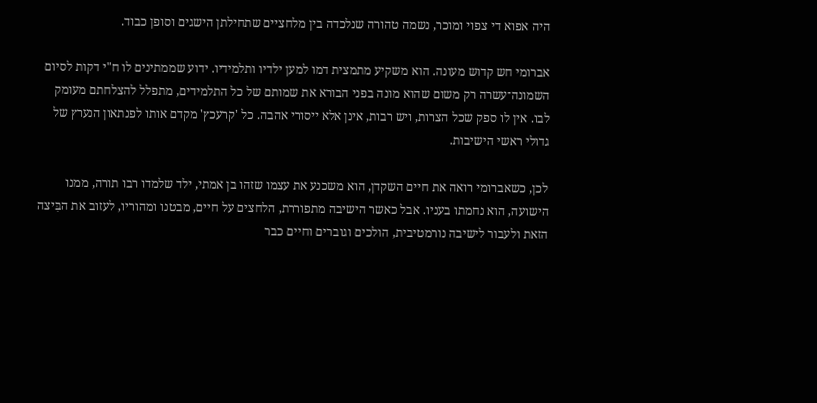היה אפוא די צפוי ומוכר, נשמה טהורה שנלכדה בין מלחציים שתחילתן הישגים וסופן כבוד.

אברומי חש קדוש מעונה. הוא משקיע מתמצית דמו למען ילדיו ותלמידיו. ידוע שממתינים לו ח"י דקות לסיום השמונה־עשרה רק משום שהוא מונה בפני הבורא את שמותם של כל התלמידים, מתפלל להצלחתם מעומק לבו. אין לו ספק שכל הצרות, ויש רבות, אינן אלא ייסורי אהבה. כל 'קרעכץ' מקדם אותו לפנתאון הנערץ של גדולי ראשי הישיבות.

לכן, כשאברומי רואה את חיים השקדן, הוא משכנע את עצמו שזהו בן אמתי, ילד שלמדו רבו תורה, ממנו הישועה, הוא נחמתו בעניו. אבל כאשר הישיבה מתפוררת, הלחצים על חיים, מבטנו ומהוריו, לעזוב את הבִּיצה הזאת ולעבור לישיבה נורמטיבית, הולכים וגוברים וחיים כבר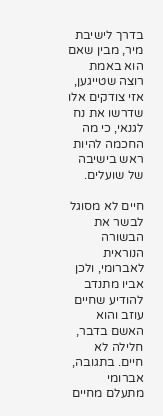בדרך לישיבת מיר, מבין שאם הוא באמת רוצה שטייגען, אזי צודקים אלו שדרשו את נח לגנאי, כי מה החכמה להיות ראש בישיבה של שועלים.

חיים לא מסוגל לבשר את הבשורה הנוראית לאברומי, ולכן אביו מתנדב להודיע שחיים עוזב והוא האשם בדבר, חלילה לא חיים. בתגובה, אברומי מתעלם מחיים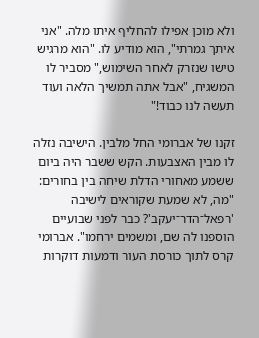ולא מוכן אפילו להחליף איתו מלה. "אני איתך גמרתי", הוא מודיע לו. "הוא מרגיש טישו שנזרק לאחר השימוש," מסביר לו המשגיח, "אבל אתה תמשיך הלאה ועוד תעשה לנו כבוד!"

זקנו של אברומי החל מלבין. הישיבה נזלה לו מבין האצבעות. הקש ששבר היה ביום ששמע מאחורי הדלת שיחה בין בחורים: "מה, לא שמעת שקוראים לישיבה 'רפאל־הדר־יעקב'? כבר לפני שבועיים הוספנו לה שם, ומשמים ירחמו". אברומי קרס לתוך כורסת העור ודמעות דוקרות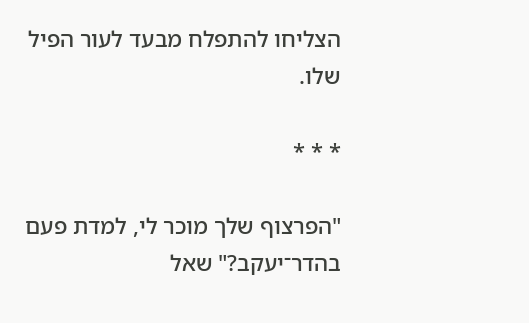הצליחו להתפלח מבעד לעור הפיל שלו.

* * *

"הפרצוף שלך מוכר לי, למדת פעם בהדר־יעקב?" שאל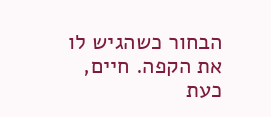הבחור כשהגיש לו את הקפה. חיים, כעת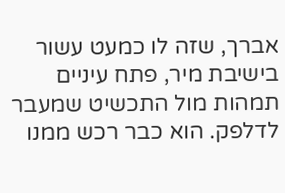אברך, שזה לו כמעט עשור בישיבת מיר, פתח עיניים תמהות מול התכשיט שמעבר לדלפק. הוא כבר רכש ממנו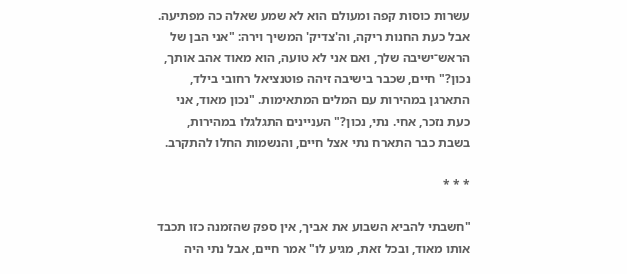עשרות כוסות קפה ומעולם הוא לא שמע שאלה כה מפתיעה. אבל כעת החנות ריקה, וה'צדיק' המשיך וירה: "אני הבן של הראש־ישיבה שלך, ואם אני לא טועה, הוא מאוד אהב אותך, נכון?" חיים, שכבר בישיבה זיהה פוטנציאל רחובי בילד, התארגן במהירות עם המלים המתאימות. "נכון מאוד, אני כעת נזכר, אחי. נתי, נכון?" העניינים התגלגלו במהירות, בשבת כבר התארח נתי אצל חיים, והנשמות החלו להתקרב.

* * *

"חשבתי להביא השבוע את אביך, אין ספק שהזמנה כזו תכבד אותו מאוד, ובכל זאת, מגיע לו" אמר חיים, אבל נתי היה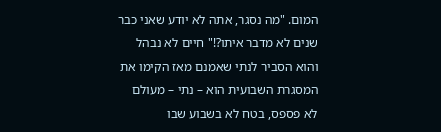המום. "מה נסגר, אתה לא יודע שאני כבר שנים לא מדבר איתו?!" חיים לא נבהל והוא הסביר לנתי שאמנם מאז הקימו את המסגרת השבועית הוא – נתי – מעולם לא פספס, בטח לא בשבוע שבו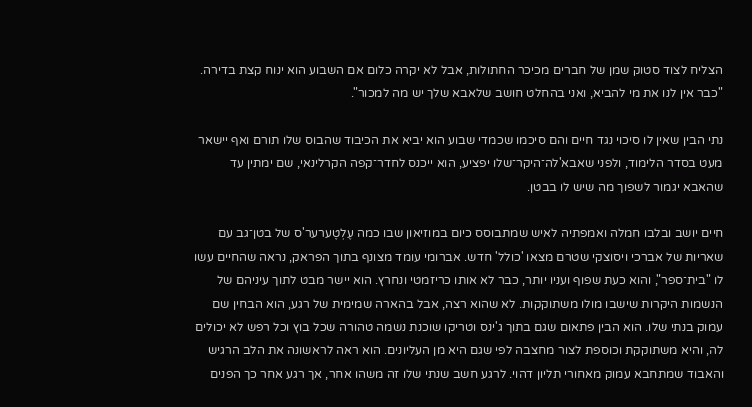הצליח לצוד סטוק שמן של חברים מכיכר החתולות, אבל לא יקרה כלום אם השבוע הוא ינוח קצת בדירה. "כבר אין לנו את מי להביא, ואני בהחלט חושב שלאבא שלך יש מה למכור".

נתי הבין שאין לו סיכוי נגד חיים והם סיכמו שכמדי שבוע הוא יביא את הכיבוד שהבוס שלו תורם ואף יישאר מעט בסדר הלימוד, ולפני שאבא'לה־היקר־שלו יפציע, הוא ייכנס לחדר־קפה הקרלינאי, שם ימתין עד שהאבא יגמור לשפוך מה שיש לו בבטן.

חיים יושב ובלבו חמלה ואמפתיה לאיש שמתבוסס כיום במוזיאון שבו כמה עֶלְטֶערער'ס של בטן־גב עם שאריות של אברכי ויסוצקי שטרם מצאו 'כולל' חדש. אברומי עומד מצונף בתוך הפראק, נראה שהחיים עשו לו "בית־ספר", והוא כעת שפוף ועניו יותר, כבר לא אותו כריזמטי ונחרץ. הוא יישר מבט לתוך עיניהם של הנשמות היקרות שישבו מולו משתוקקות. לא שהוא רצה, אבל בהארה שמימית של רגע, הוא הבחין שם עמוק בנתי שלו. הוא הבין פתאום שגם בתוך ג'ינס וטריקו שוכנת נשמה טהורה שכל בוץ וכל רפש לא יכולים לה, והיא משתוקקת וכוספת לצור מחצבה לפי שגם היא מן העליונים. הוא ראה לראשונה את הלב הרגיש והאבוד שמתחבא עמוק מאחורי תליון דהוי. לרגע חשב שנתי שלו זה משהו אחר, אך רגע אחר כך הפנים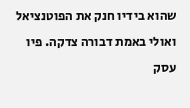שהוא בידיו חנק את הפוטנציאל ואולי באמת דבורה צדקה. פיו עסק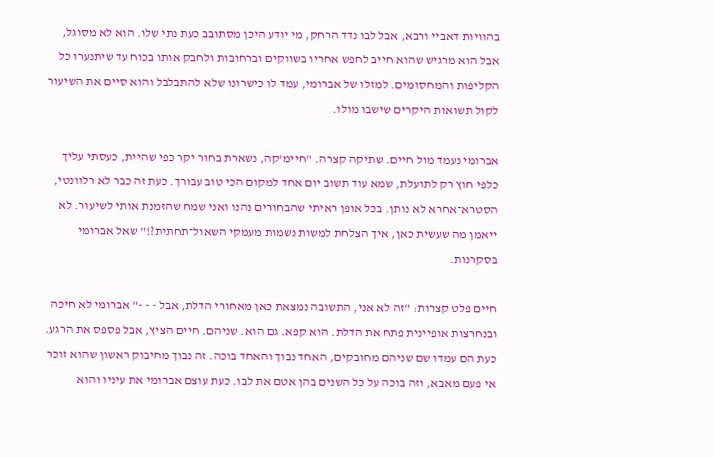בהוויות דאביי ורבא, אבל לבו נדד הרחק, מי יודע היכן מסתובב כעת נתי שלו. הוא לא מסוגל, אבל הוא מרגיש שהוא חייב לחפש אחריו בשווקים וברחובות ולחבק אותו בכוח עד שיתנערו כל הקליפות והמחסומים. למזלו של אברומי, עמד לו כישרונו שלא להתבלבל והוא סיים את השיעור לקול תשואות היקרים שישבו מולו.

אברומי נעמד מול חיים. שתיקה קצרה. "חיימ'קה, נשארת בחור יקר כפי שהיית, כעסתי עליך כלפי חוץ רק לתועלת, שמא עוד תשוב יום אחד למקום הכי טוב עבורך. כעת זה כבר לא רלוונטי, הסטרא־אחרא לא נותן. בכל אופן ראיתי שהבחורים נהנו ואני שמח שהזמנת אותי לשיעור. לא ייאמן מה שעשית כאן, איך הצלחת למשות נשמות מעמקי השאול־תחתית?!" שאל אברומי בסקרנות.

חיים פלט קצרות: "זה לא אני, התשובה נמצאת כאן מאחורי הדלת, אבל - - -" אברומי לא חיכה ובנחרצות אופיינית פתח את הדלת. הוא קפא. גם הוא. שניהם. חיים הציץ, אבל פספס את הרגע. כעת הם עמדו שם שניהם מחובקים, האחד נבוך והאחד בוכה. זה נבוך מחיבוק ראשון שהוא זוכר אי פעם מאבא, וזה בוכה על כל השנים בהן אטם את לבו. כעת עוצם אברומי את עיניו והוא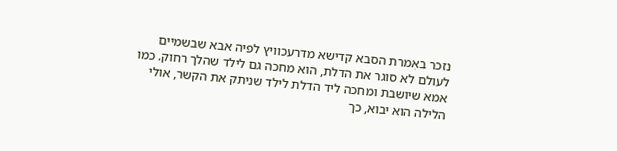נזכר באִמרת הסבא קדישא מדרעכוויץ לפיה אבא שבשמיים לעולם לא סוגר את הדלת, הוא מחכה גם לילד שהלך רחוק. כמו אמא שיושבת ומחכה ליד הדלת לילד שניתק את הקשר, אולי הלילה הוא יבוא, כך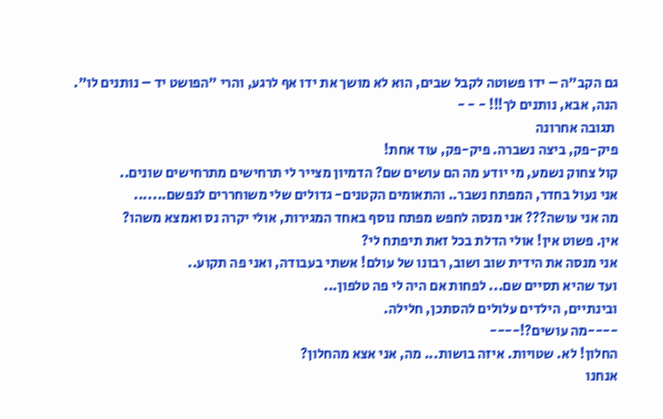גם הקב"ה – ידו פשוטה לקבל שבים, הוא לא מושך את ידו אף לרגע, והרי "הפושט יד – נותנים לו". הנה, אבא, נותנים לך!!! - - -
 תגובה אחרונה
פיק-פק, ביצה נשברה. פיק-פק, עוד אחת!
קול צחוק נשמע, מי יודע מה הם עושים שם? הדמיון מצייר לי תרחישים מתרחישים שונים..
אני נעול בחדר, המפתח נשבר.. והתאומים הקטנים- גדולים שלי משוחררים לנפשם.......
מה אני עושה??? אני מנסה לחפש מפתח נוסף באחד המגירות, אולי יקרה נס ואמצא משהו?
אין. פשוט אין! אולי הדלת בכל זאת תיפתח לי?
אני מנסה את הידית שוב ושוב, רבונו של עולם! אשתי בעבודה, ואני פה תקוע..
ועד שהיא תסיים שם... לפחות אם היה לי פה טלפון...
ובינתיים, הילדים עלולים להסתכן, חלילה.
----מה עושים?!----
החלון! לא. שטויות. איזה בושות... מה, אני אצא מהחלון?
אנחנו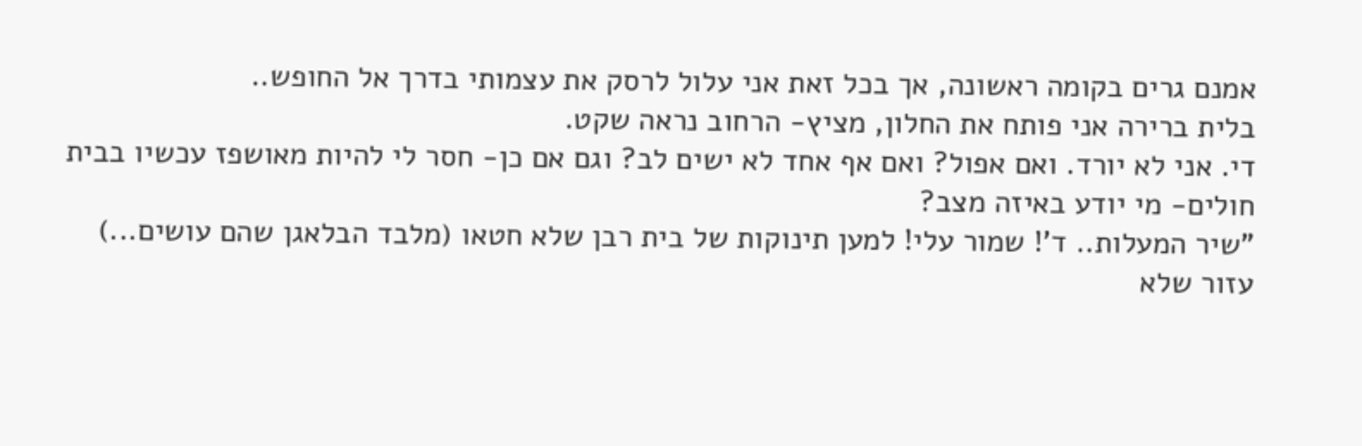אמנם גרים בקומה ראשונה, אך בכל זאת אני עלול לרסק את עצמותי בדרך אל החופש..
בלית ברירה אני פותח את החלון, מציץ- הרחוב נראה שקט.
די. אני לא יורד. ואם אפול? ואם אף אחד לא ישים לב? וגם אם כן- חסר לי להיות מאושפז עכשיו בבית חולים- מי יודע באיזה מצב?
"שיר המעלות.. ד'! שמור עלי! למען תינוקות של בית רבן שלא חטאו (מלבד הבלאגן שהם עושים...)
עזור שלא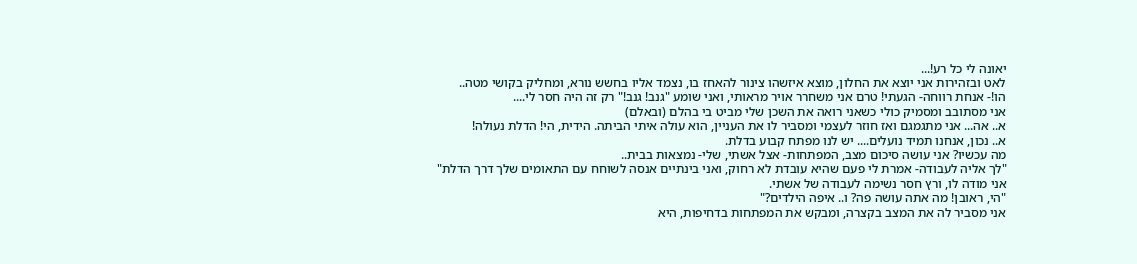יאונה לי כל רע!...
לאט ובזהירות אני יוצא את החלון, מוצא איזשהו צינור להאחז בו, נצמד אליו בחשש נורא, ומחליק בקושי מטה..
הו!- אנחת רווחה- הגעתי! טרם אני משחרר אויר מראותי, ואני שומע "גנב! גנב!" רק זה היה חסר לי....
אני מסתובב ומסמיק כולי כשאני רואה את השכן שלי מביט בי בהלם (ובאלם)
א.. אה... אני מתגמגם ואז חוזר לעצמי ומסביר לו את העניין, הוא עולה איתי הביתה. הידית, הי! הדלת נעולה!
א.. נכון, אנחנו תמיד נועלים.... יש לנו מפתח קבוע בדלת.
מה עכשיו? אני עושה סיכום מצב, המפתחות- אצל אשתי, שלי- נמצאות בבית..
"לך אליה לעבודה- אמרת לי פעם שהיא עובדת לא רחוק, ואני בינתיים אנסה לשוחח עם התאומים שלך דרך הדלת"
אני מודה לו, ורץ חסר נשימה לעבודה של אשתי.
"הי, ראובן! מה אתה עושה פה? ו.. איפה הילדים?"
אני מסביר לה את המצב בקצרה, ומבקש את המפתחות בדחיפות, היא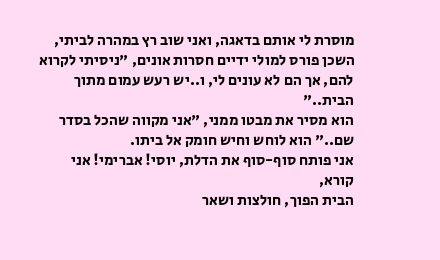מוסרת לי אותם בדאגה, ואני שוב רץ במהרה לביתי,
השכן פורס למולי ידיים חסרות אונים, "ניסיתי לקרוא להם, אך הם לא עונים לי, ו..יש רעש עמום מתוך הבית.."
הוא מסיר את מבטו ממני, "אני מקווה שהכל בסדר שם.." הוא לוחש וחיש חומק אל ביתו.
אני פותח סוף-סוף את הדלת, יוסי! אברימי! אני קורא,
הבית הפוך, חולצות ושאר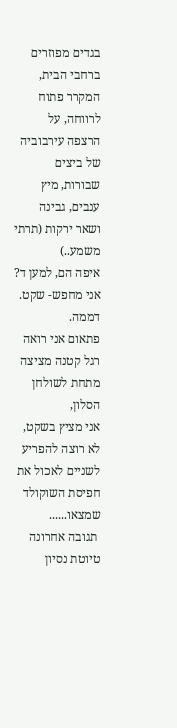בגדים מפוזרים ברחבי הבית,
המקרר פתוח לרווחה, על הרצפה עירבוביה של ביצים שבורות, מיץ ענבים, גבינה ושאר ירקות (תרתי משמע..)
איפה הם, למען ד?
אני מחפש- שקט. דממה.
פתאום אני רואה רגל קטנה מציצה מתחת לשולחן הסלון,
אני מציץ בשקט, לא רוצה להפריע לשניים לאכול את חפיסת השוקולד שמצאו......
 תגובה אחרונה
טיוטת נסיון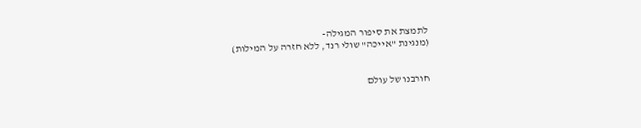לתמצת את סיפור המגילה-
(מנגינת "אייכה" שולי רנד, ללא חזרה על המילות)


חורבנו של עולם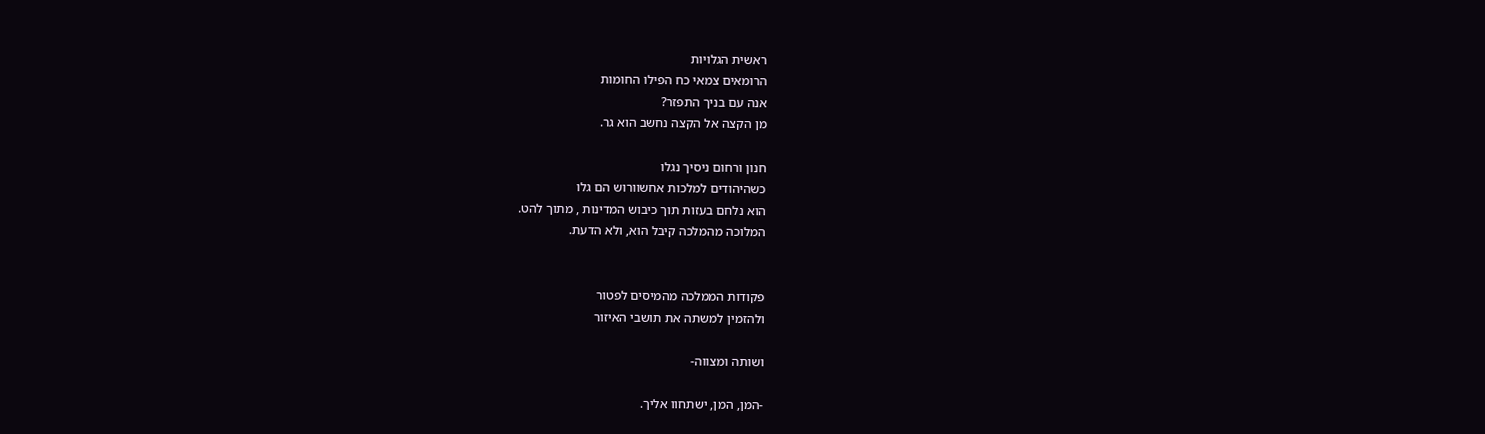ראשית הגלויות
הרומאים צמאי כח הפילו החומות
אנה עם בניך התפזר?
מן הקצה אל הקצה נחשב הוא גר.

חנון ורחום ניסיך נגלו
כשהיהודים למלכות אחשוורוש הם גלו
הוא נלחם בעזות תוך כיבוש המדינות , מתוך להט.
המלוכה מהמלכה קיבל הוא, ולא הדעת.


פקודות הממלכה מהמיסים לפטור
ולהזמין למשתה את תושבי האיזור

ושותה ומצווה-

-המן, המן, ישתחוו אליך.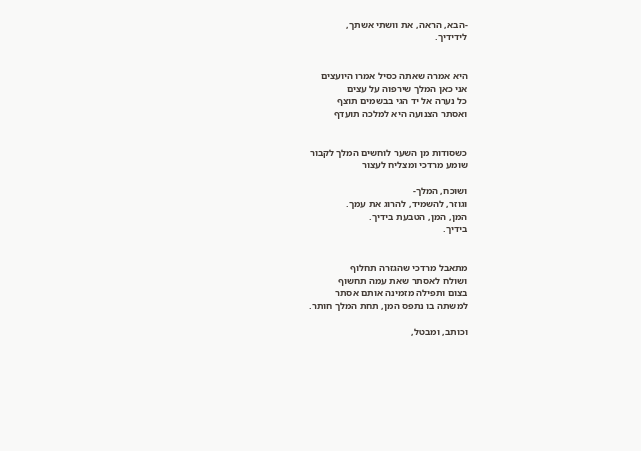-הבא, הראה, את וושתי אשתך,
לידידיך.


היא אמרה שאתה כסיל אמרו היועצים
אני כאן המלך שירפוה על עצים
כל נערה אל יד הגי בבשמים תוצף
ואסתר הצנועה היא למלכה תועדף


כשסודות מן השער לוחשים המלך לקבור
שומע מרדכי ומצליח לעצור

ושוכח, המלך-
וגוזר, להשמיד, להרוג את עמך.
המן, המן, הטבעת בידיך.
בידיך.


מתאבל מרדכי שהגזרה תחלוף
ושולח לאסתר שאת עמה תחשוף
בצום ותפילה מזמינה אותם אסתר
למשתה בו נתפס המן, תחת המלך חותר.

וכותב, ומבטל,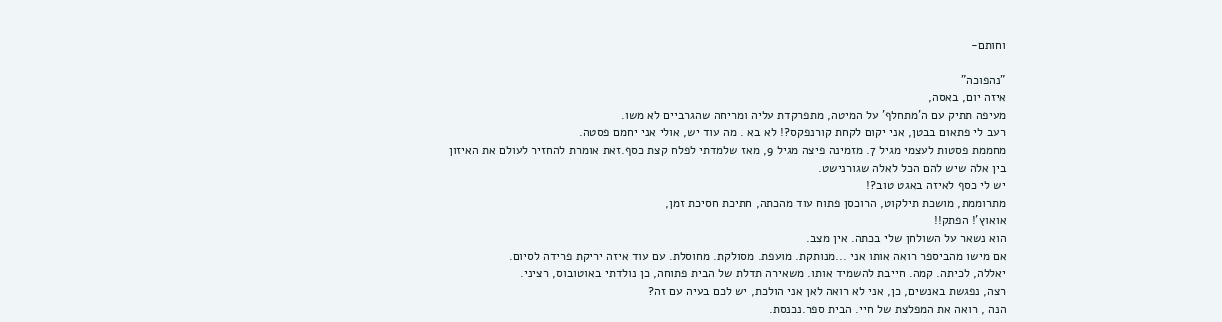וחותם-

"נהפוכה"
איזה יום, באסה,
מעיפה תתיק עם ה'מתחלף' על המיטה, מתפרקדת עליה ומריחה שהגרביים לא משו.
רעב לי פתאום בבטן, אני יקום לקחת קורנפקס?! לא בא . מה עוד יש, אולי אני יחמם פסטה.
מחממת פסטות לעצמי מגיל 7. מזמינה פיצה מגיל 9, מאז שלמדתי לפלח קצת כסף.זאת אומרת להחזיר לעולם את האיזון בין אלה שיש להם הכל לאלה שגורנישט.
יש לי כסף לאיזה באגט טוב?!
מתרוממת, מושכת תילקוט, הרוכסן פתוח עוד מהכתה, חתיכת חסיכת זמן,
אואוץ'! הפתק!!
הוא נשאר על השולחן שלי בכתה. אין מצב.
אם מישו מהביספר רואה אותו אני ...מנותקת. מועפת. מסולקת. מחוסלת. עם עוד איזה יריקת פרידה לסיום.
יאללה, לכיתה. קמה. חייבת להשמיד אותו. משאירה תדלת של הבית פתוחה, כן נולדתי באוטובוס, רציני.
רצה, נפגשת באנשים, כן, אני לא רואה לאן אני הולכת, יש לכם בעיה עם זה?
הנה , רואה את המפלצת של חיי. הבית ספר.נכנסת.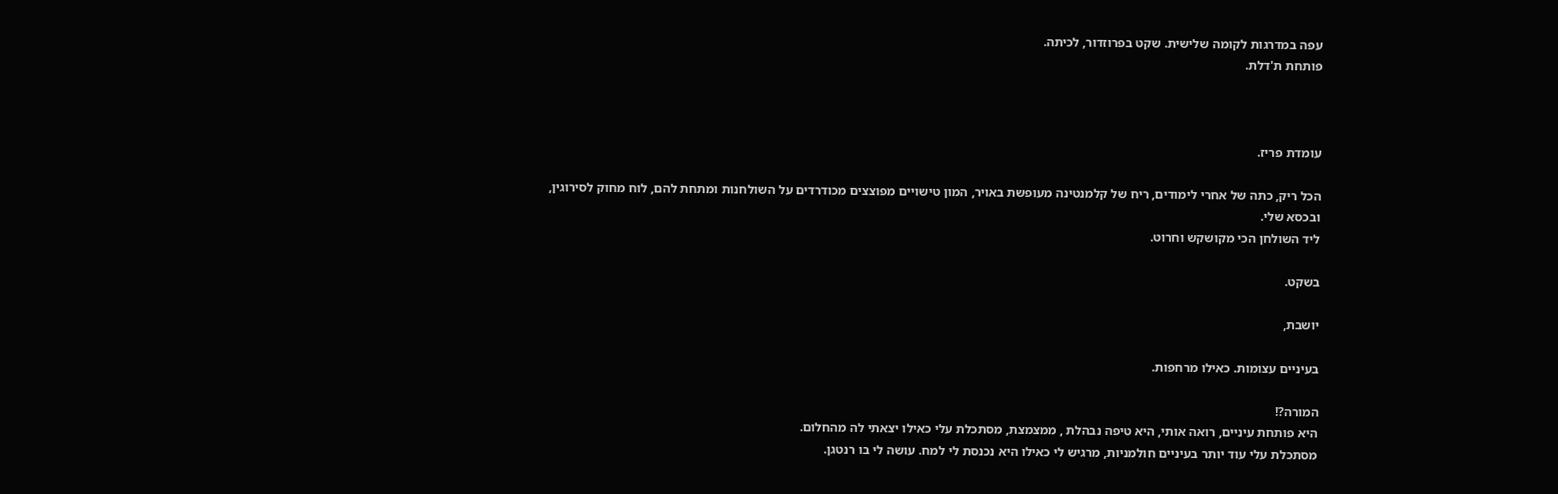עפה במדרגות לקומה שלישית. שקט בפרוזדור, לכיתה.
פותחת ת'דלת.



עומדת פריז.

הכל ריק, כתה של אחרי לימודים, ריח של קלמנטינה מעופשת באויר, המון טישויים מפוצצים מכודרדים על השולחנות ומתחת להם, לוח מחוק לסירוגין,
ובכסא שלי.
ליד השולחן הכי מקושקש וחרוט.

בשקט.

יושבת,

בעיניים עצומות. כאילו מרחפות.

המורה?!
היא פותחת עיניים, רואה אותי, היא טיפה נבהלת , ממצמצת, מסתכלת עלי כאילו יצאתי לה מהחלום.
מסתכלת עלי עוד יותר בעיניים חולמניות, מרגיש לי כאילו היא נכנסת לי למח. עושה לי בו רנטגן.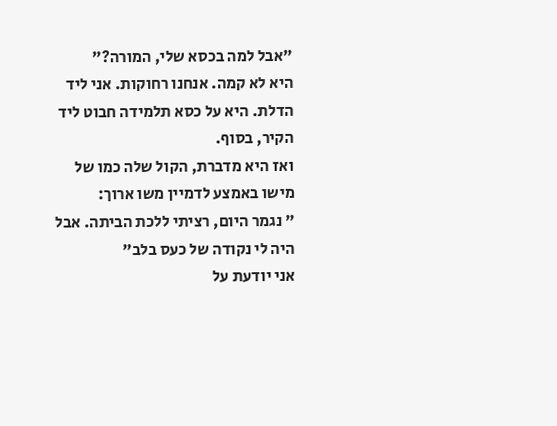"אבל למה בכסא שלי, המורה?"
היא לא קמה. אנחנו רחוקות. אני ליד הדלת. היא על כסא תלמידה חבוט ליד הקיר, בסוף.
ואז היא מדברת, הקול שלה כמו של מישו באמצע לדמיין משו ארוך:
" נגמר היום, רציתי ללכת הביתה. אבל היה לי נקודה של כעס בלב"
אני יודעת על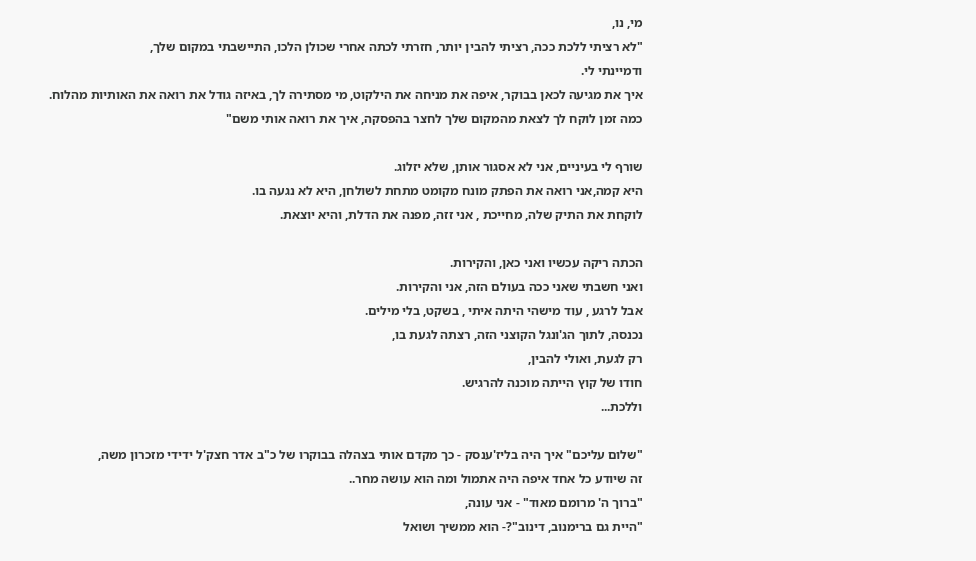מי, נו,
"לא רציתי ללכת ככה, רציתי להבין יותר, חזרתי לכתה אחרי שכולן הלכו, התיישבתי במקום שלך,
ודמיינתי לי.
איך את מגיעה לכאן בבוקר, איפה את מניחה את הילקוט, מי מסתירה לך, באיזה גודל את רואה את האותיות מהלוח.
כמה זמן לוקח לך לצאת מהמקום שלך לחצר בהפסקה, איך את רואה אותי משם"

שורף לי בעיניים, אני לא אסגור אותן, שלא יזלוג.
היא קמה,אני רואה את הפתק מונח מקומט מתחת לשולחן, היא לא נגעה בו.
לוקחת את התיק שלה, מחייכת , אני זזה, מפנה את הדלת, והיא יוצאת.

הכתה ריקה עכשיו ואני כאן, והקירות.
ואני חשבתי שאני ככה בעולם הזה, אני והקירות.
אבל לרגע , עוד מישהי היתה איתי , בשקט, בלי מילים.
נכנסה, לתוך הג'ונגל הקוצני הזה, רצתה לגעת בו,
רק לגעת, ואולי להבין,
חודו של קוץ הייתה מוכנה להרגיש.
וללכת...

"שלום עליכם" איך היה בליז'ענסק - כך מקדם אותי בצהלה בבוקרו של כ"ב אדר חצק'ל ידידי מזכרון משה,
זה שיודע כל אחד איפה היה אתמול ומה הוא עושה מחר..
"ברוך ה' מרומם מאוד" - אני עונה,
"היית גם ברימנוב, דינוב"?- הוא ממשיך ושואל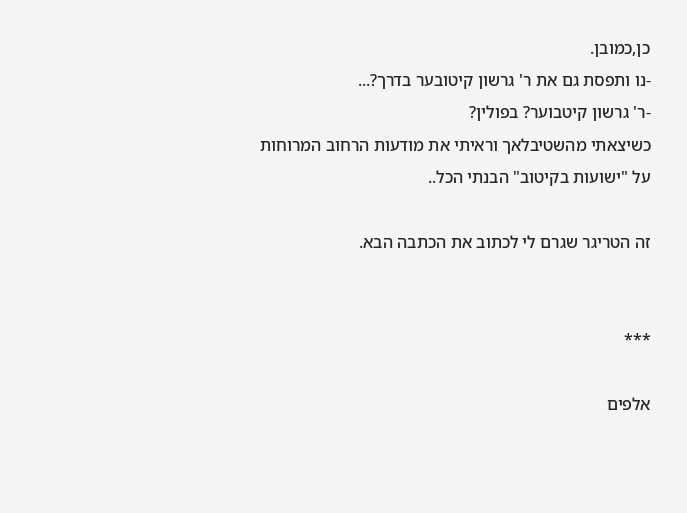כן,כמובן.
-נו ותפסת גם את ר' גרשון קיטובער בדרך?...
-ר' גרשון קיטבוער? בפולין?
כשיצאתי מהשטיבלאך וראיתי את מודעות הרחוב המרוחות על "ישועות בקיטוב" הבנתי הכל..

זה הטריגר שגרם לי לכתוב את הכתבה הבא.


***

אלפים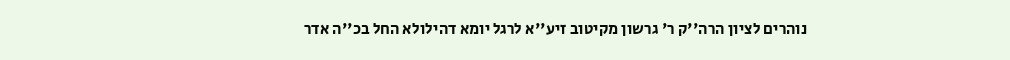נוהרים לציון הרה''ק ר' גרשון מקיטוב זיע''א לרגל יומא דהילולא החל בכ''ה אדר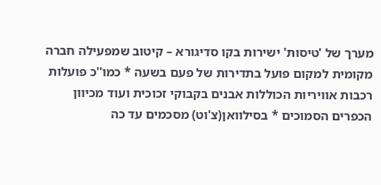מערך של 'טיסות' ישירות בקו סדיגורא – קיטוב שמפעילה חברה מקומית למקום פועל בתדירות של פעם בשעה * כמו''כ פועלות רכבות אוויריות הכוללות אבנים בקבוקי זכוכית ועוד מכיוון הכפרים הסמוכים * בסילוואן(צ'וט) מסכמים עד כה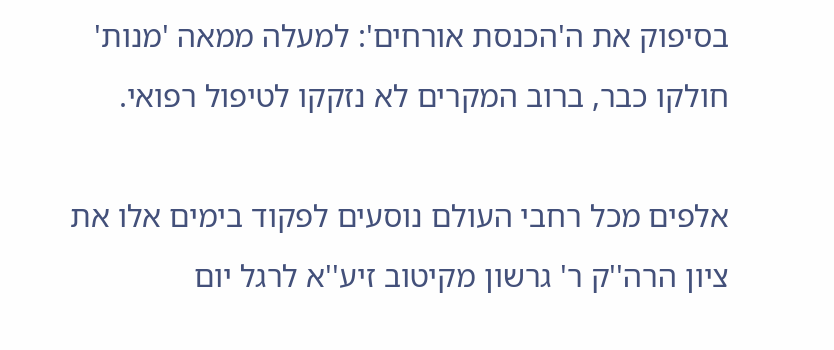בסיפוק את ה'הכנסת אורחים': למעלה ממאה 'מנות' חולקו כבר, ברוב המקרים לא נזקקו לטיפול רפואי.

אלפים מכל רחבי העולם נוסעים לפקוד בימים אלו את ציון הרה''ק ר' גרשון מקיטוב זיע''א לרגל יום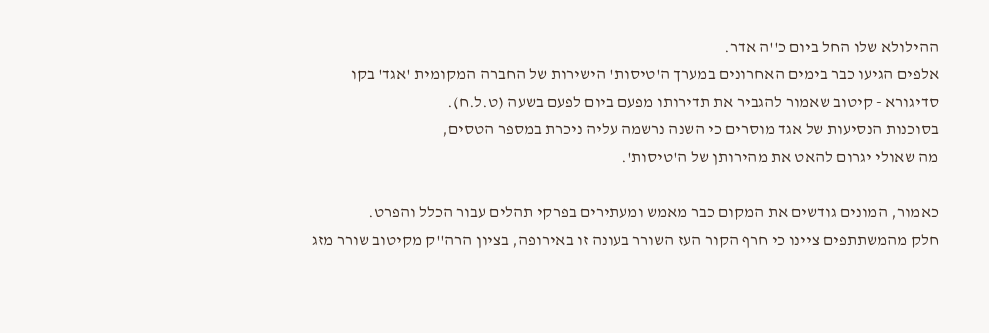ההילולא שלו החל ביום כ''ה אדר.
אלפים הגיעו כבר בימים האחרונים במערך ה'טיסות' הישירות של החברה המקומית 'אגד' בקו סדיגורא - קיטוב שאמור להגביר את תדירותו מפעם ביום לפעם בשעה (ט.ל.ח).
בסוכנות הנסיעות של אגד מוסרים כי השנה נרשמה עליה ניכרת במספר הטסים,
מה שאולי יגרום להאט את מהירותן של ה'טיסות'.

כאמור, המונים גודשים את המקום כבר מאמש ומעתירים בפרקי תהלים עבור הכלל והפרט.
חלק מהמשתתפים ציינו כי חרף הקור העז השורר בעונה זו באירופה, בציון הרה''ק מקיטוב שורר מזג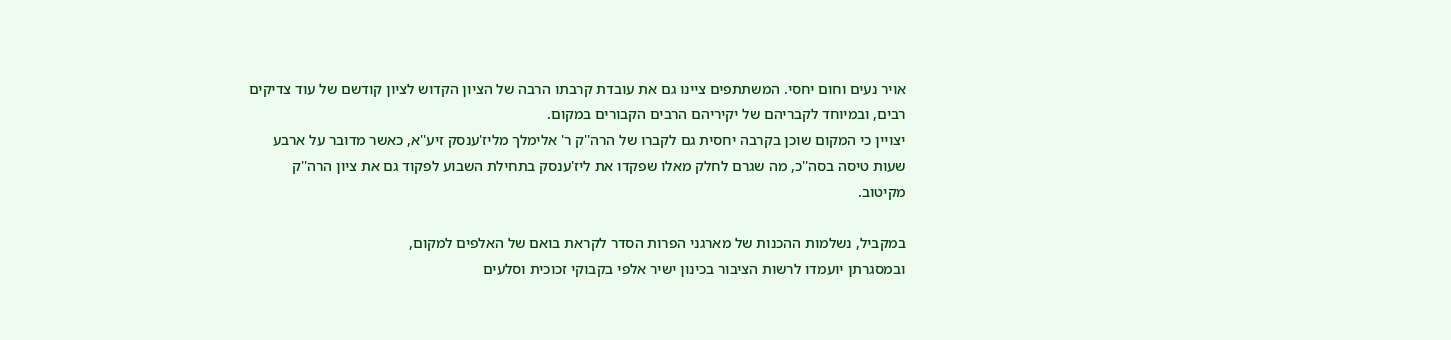אויר נעים וחום יחסי. המשתתפים ציינו גם את עובדת קרבתו הרבה של הציון הקדוש לציון קודשם של עוד צדיקים רבים, ובמיוחד לקבריהם של יקיריהם הרבים הקבורים במקום.
יצויין כי המקום שוכן בקרבה יחסית גם לקברו של הרה''ק ר' אלימלך מליז'ענסק זיע''א, כאשר מדובר על ארבע שעות טיסה בסה''כ, מה שגרם לחלק מאלו שפקדו את ליז'ענסק בתחילת השבוע לפקוד גם את ציון הרה''ק מקיטוב.

במקביל, נשלמות ההכנות של מארגני הפרות הסדר לקראת בואם של האלפים למקום,
ובמסגרתן יועמדו לרשות הציבור בכינון ישיר אלפי בקבוקי זכוכית וסלעים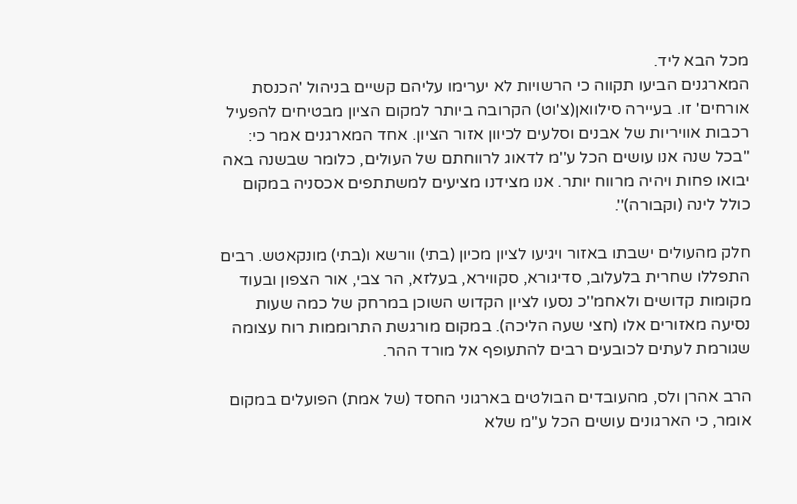מכל הבא ליד.
המארגנים הביעו תקווה כי הרשויות לא יערימו עליהם קשיים בניהול 'הכנסת אורחים' זו. בעיירה סילוואן(צ'וט) הקרובה ביותר למקום הציון מבטיחים להפעיל רכבות אוויריות של אבנים וסלעים לכיוון אזור הציון. אחד המארגנים אמר כי: ''בכל שנה אנו עושים הכל ע''מ לדאוג לרווחתם של העולים, כלומר שבשנה באה יבואו פחות ויהיה מרווח יותר. אנו מצידנו מציעים למשתתפים אכסניה במקום כולל לינה (וקבורה)''.

חלק מהעולים ישבתו באזור ויגיעו לציון מכיון (בתי) וורשא ו(בתי) מונקאטש. רבים התפללו שחרית בלעלוב, סדיגורא, סקווירא, בעלזא, הר צבי, אור הצפון ובעוד מקומות קדושים ולאחמ''כ נסעו לציון הקדוש השוכן במרחק של כמה שעות נסיעה מאזורים אלו (חצי שעה הליכה). במקום מורגשת התרוממות רוח עצומה שגורמת לעתים לכובעים רבים להתעופף אל מורד ההר.

הרב אהרן ולס, מהעובדים הבולטים בארגוני החסד (של אמת) הפועלים במקום אומר, כי הארגונים עושים הכל ע''מ שלא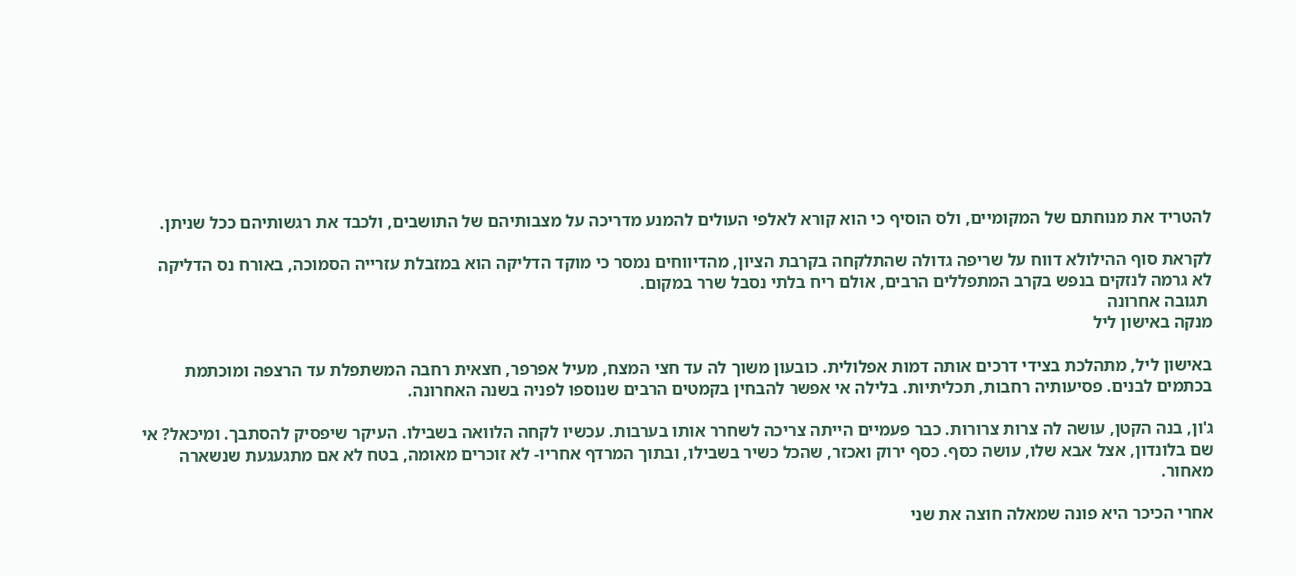להטריד את מנוחתם של המקומיים, ולס הוסיף כי הוא קורא לאלפי העולים להמנע מדריכה על מצבותיהם של התושבים, ולכבד את רגשותיהם ככל שניתן.

לקראת סוף ההילולא דווח על שריפה גדולה שהתלקחה בקרבת הציון, מהדיווחים נמסר כי מוקד הדליקה הוא במזבלת עזרייה הסמוכה, באורח נס הדליקה לא גרמה לנזקים בנפש בקרב המתפללים הרבים, אולם ריח בלתי נסבל שרר במקום.
 תגובה אחרונה
מנקה באישון ליל

באישון ליל, מתהלכת בצידי דרכים אותה דמות אפלולית. כובעון משוך לה עד חצי המצח, מעיל אפרפר, חצאית רחבה המשתפלת עד הרצפה ומוכתמת בכתמים לבנים. פסיעותיה רחבות, תכליתיות. בלילה אי אפשר להבחין בקמטים הרבים שנוספו לפניה בשנה האחרונה.

ג'ון, בנה הקטן, עושה לה צרות צרורות. כבר פעמיים הייתה צריכה לשחרר אותו בערבות. עכשיו לקחה הלוואה בשבילו. העיקר שיפסיק להסתבך. ומיכאל? אי שם בלונדון, אצל אבא שלו, עושה כסף. כסף ירוק ואכזר, שהכל כשיר בשבילו, ובתוך המרדף אחריו- לא זוכרים מאומה, בטח לא אם מתגעגעת שנשארה מאחור.

אחרי הכיכר היא פונה שמאלה חוצה את שני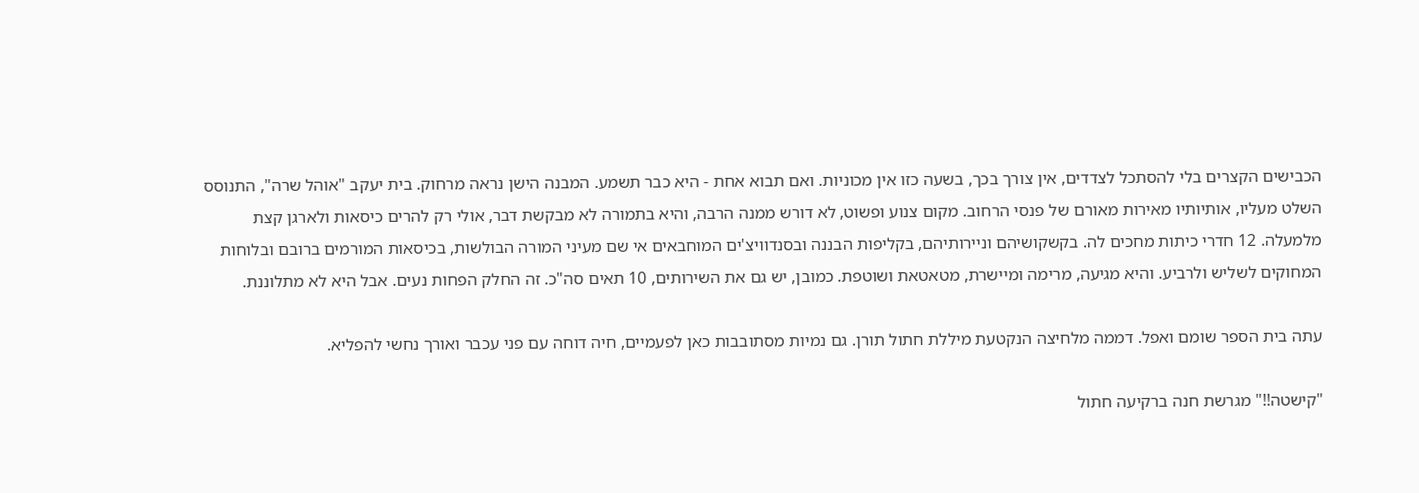הכבישים הקצרים בלי להסתכל לצדדים, אין צורך בכך, בשעה כזו אין מכוניות. ואם תבוא אחת - היא כבר תשמע. המבנה הישן נראה מרחוק. בית יעקב "אוהל שרה", התנוסס השלט מעליו, אותיותיו מאירות מאורם של פנסי הרחוב. מקום צנוע ופשוט, לא דורש ממנה הרבה, והיא בתמורה לא מבקשת דבר, אולי רק להרים כיסאות ולארגן קצת מלמעלה. 12 חדרי כיתות מחכים לה. בקשקושיהם וניירותיהם, בקליפות הבננה ובסנדוויצ'ים המוחבאים אי שם מעיני המורה הבולשות, בכיסאות המורמים ברובם ובלוחות המחוקים לשליש ולרביע. והיא מגיעה, מרימה ומיישרת, מטאטאת ושוטפת. כמובן, יש גם את השירותים, 10 תאים סה"כ. זה החלק הפחות נעים. אבל היא לא מתלוננת.

עתה בית הספר שומם ואפל. דממה מלחיצה הנקטעת מיללת חתול תורן. גם נמיות מסתובבות כאן לפעמיים, חיה דוחה עם פני עכבר ואורך נחשי להפליא.

"קישטה!!" מגרשת חנה ברקיעה חתול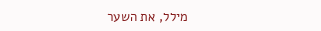מילל, את השער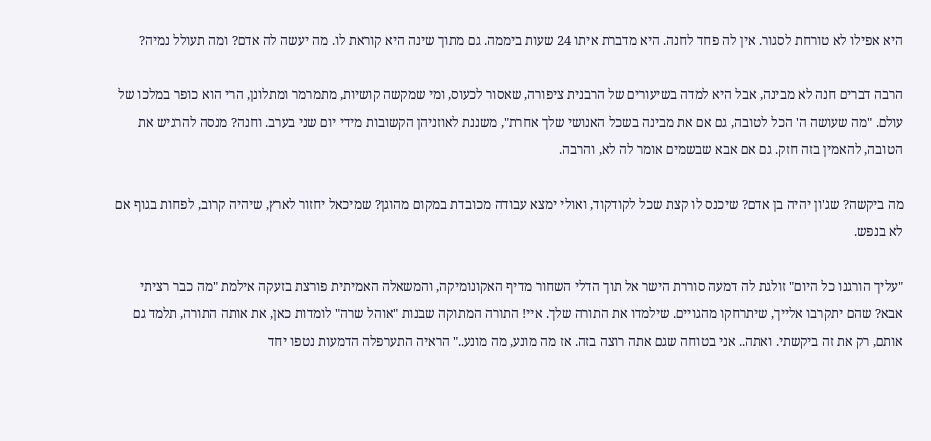היא אפילו לא טורחת לסגור. אין לה פחד לחנה. היא מדברת איתו 24 שעות ביממה. גם מתוך שינה היא קוראת לו. מה יעשה לה אדם? ומה תעולל נמיה?

הרבה דברים חנה לא מבינה, אבל היא למדה בשיעורים של הרבנית ציפורה, שאסור לכעוס, ומי שמקשה קושיות, מתמרמר ומתלונן, הרי הוא כופר במלכו של עולם. "מה שעושה ה' הכל לטובה, גם אם את מבינה בשכל האנושי שלך אחרת", משננת לאוזניהן הקשובות מידי יום שני בערב. וחנה? מנסה להרגיש את הטובה, להאמין בזה חזק. גם אם אבא שבשמים אומר לה לא, והרבה.

מה ביקשה? שג'ון יהיה בן אדם? שיכנס לו קצת שכל לקודקוד, ואולי ימצא עבודה מכובדת במקום מהוגן? שמיכאל יחזור לארץ, שיהיה קרוב, לפחות בגוף אם לא בנפש.

"עליך הורגנו כל היום" זולגת לה דמעה סוררת הישר אל תוך הדלי השחור מדיף האקונומיקה, והמשאלה האמיתית פורצת בזעקה אילמת "מה כבר רציתי אבא? שהם יתקרבו אלייך, שיתרחקו מהגויים. שילמדו את התורה שלך. איי! התורה המתוקה שבנות "אוהל שרה" לומדות כאן, את אותה התורה, תלמד גם אותם, רק את זה ביקשתי. ואתה.. אני בטוחה שגם אתה רוצה בזה. אז מה מונע, מה מונע.." הראיה התערפלה הדמעות נטפו יחד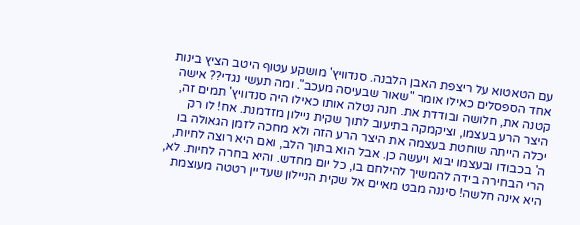עם הטאטוא על ריצפת האבן הלבנה. סנדוויץ' מושקע עטוף היטב הציץ בינות אחד הספסלים כאילו אומר "שאור שבעיסה מעכב". ומה תעשי נגדי?? אישה קטנה את, חלושה ובודדת את. חנה נטלה אותו כאילו היה סנדוויץ' תמים זה, היצר הרע בעצמו, וציקמקה בתיעוב לתוך שקית ניילון מזדמנת. אח! לו רק יכלה הייתה שוחטת בעצמה את היצר הרע הזה ולא מחכה לזמן הגאולה בו ה' בכבודו ובעצמו יבוא ויעשה כן. אבל הוא בתוך הלב, ואם היא רוצה לחיות, הרי הבחירה בידה להמשיך להילחם בו, כל יום מחדש. והיא בחרה לחיות. לא, היא אינה חלשה! סיננה מבט מאיים אל שקית הניילון שעדיין רטטה מעוצמת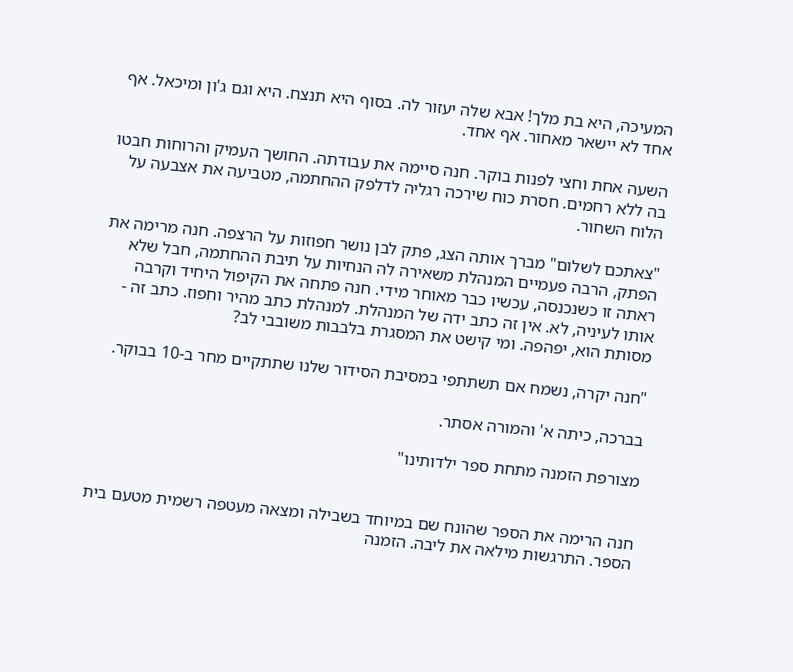המעיכה, היא בת מלך! אבא שלה יעזור לה. בסוף היא תנצח. היא וגם ג'ון ומיכאל. אף אחד לא יישאר מאחור. אף אחד.

השעה אחת וחצי לפנות בוקר. חנה סיימה את עבודתה. החושך העמיק והרוחות חבטו בה ללא רחמים. חסרת כוח שירכה רגליה לדלפק ההחתמה, מטביעה את אצבעה על הלוח השחור.

"צאתכם לשלום" מברך אותה הצג, פתק לבן נושר חפוזות על הרצפה. חנה מרימה את הפתק, הרבה פעמיים המנהלת משאירה לה הנחיות על תיבת ההחתמה, חבל שלא ראתה זו כשנכנסה, עכשיו כבר מאוחר מידי. חנה פתחה את הקיפול היחיד וקרבה אותו לעיניה, לא. אין זה כתב ידה של המנהלת. למנהלת כתב מהיר וחפוז. כתב זה - מסותת הוא, יפהפה. ומי קישט את המסגרת בלבבות משובבי לב?

"חנה יקרה, נשמח אם תשתתפי במסיבת הסידור שלנו שתתקיים מחר ב-10 בבוקר.

בברכה, כיתה א' והמורה אסתר.

מצורפת הזמנה מתחת ספר ילדותינו"


חנה הרימה את הספר שהונח שם במיוחד בשבילה ומצאה מעטפה רשמית מטעם בית הספר. התרגשות מילאה את ליבה. הזמנה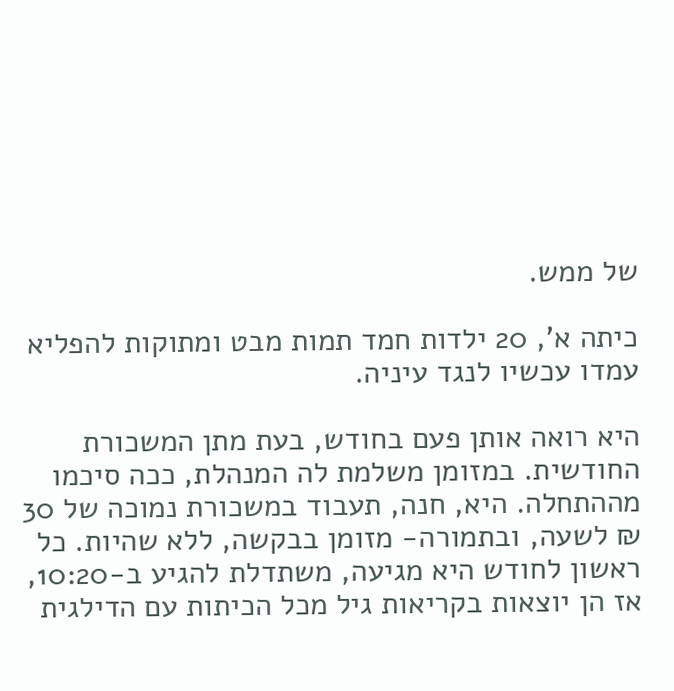של ממש.

כיתה א', 20 ילדות חמד תמות מבט ומתוקות להפליא עמדו עכשיו לנגד עיניה.

היא רואה אותן פעם בחודש, בעת מתן המשכורת החודשית. במזומן משלמת לה המנהלת, ככה סיכמו מההתחלה. היא, חנה, תעבוד במשכורת נמוכה של 30 ₪ לשעה, ובתמורה- מזומן בבקשה, ללא שהיות. כל ראשון לחודש היא מגיעה, משתדלת להגיע ב-10:20, אז הן יוצאות בקריאות גיל מכל הכיתות עם הדילגית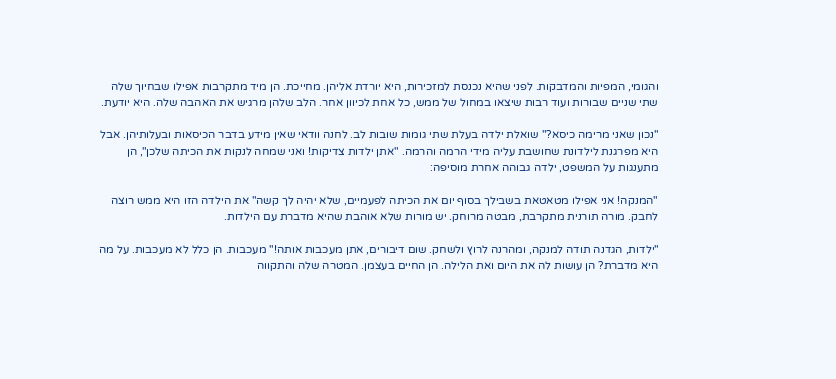והגומי, המפיות והמדבקות. לפני שהיא נכנסת למזכירות, היא יורדת אליהן. מחייכת. הן מיד מתקרבות אפילו שבחיוך שלה שתי שניים שבורות ועוד רבות שיצאו במחול של ממש, כל אחת לכיוון אחר. הלב שלהן מרגיש את האהבה שלה. היא יודעת.

"נכון שאני מרימה כיסא?" שואלת ילדה בעלת שתי גומות שובות לב. לחנה וודאי שאין מידע בדבר הכיסאות ובעלותיהן. אבל היא מפרגנת לילדונת שחושבת עליה מידי הרמה והרמה. "אתן ילדות צדיקות! ואני שמחה לנקות את הכיתה שלכן", הן מתענגות על המשפט, ילדה גבוהה אחרת מוסיפה:

"המנקה! אני אפילו מטאטאת בשבילך בסוף יום את הכיתה לפעמיים, שלא יהיה לך קשה" את הילדה הזו היא ממש רוצה לחבק. מורה תורנית מתקרבת, מבטה מרוחק. יש מורות שלא אוהבת שהיא מדברת עם הילדות.

"ילדות, הגדנה תודה למנקה, ומהרנה לרוץ ולשחק. שום דיבורים, אתן מעכבות אותה!" מעכבות. הן כלל לא מעכבות. על מה היא מדברת? הן עושות לה את היום ואת הלילה. הן החיים בעצמן. המטרה שלה והתקווה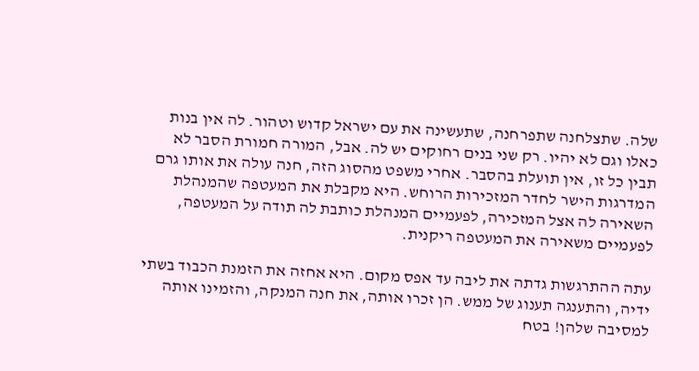שלה. שתצלחנה שתפרחנה, שתעשינה את עם ישראל קדוש וטהור. לה אין בנות כאלו וגם לא יהיו. רק שני בנים רחוקים יש לה. אבל, המורה חמורת הסבר לא תבין כל זו, אין תועלת בהסבר. אחרי משפט מהסוג הזה, חנה עולה את אותו גרם המדרגות הישר לחדר המזכירות הרוחש. היא מקבלת את המעטפה שהמנהלת השאירה לה אצל המזכירה, לפעמיים המנהלת כותבת לה תודה על המעטפה, לפעמיים משאירה את המעטפה ריקנית.

עתה ההתרגשות גדתה את ליבה עד אפס מקום. היא אחזה את הזמנת הכבוד בשתי ידיה, והתענגה תענוג של ממש. הן זכרו אותה, את חנה המנקה, והזמינו אותה למסיבה שלהן! בטח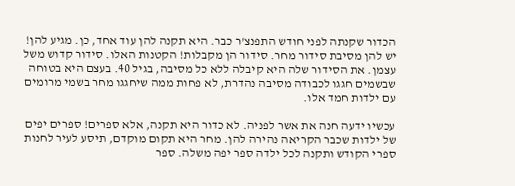הכדור שקנתה לפני חודש התפנצ'ר כבר. היא תקנה להן עוד אחד, כן. מגיע להן! יש להן מסיבת סידור מחר. סידור הן מקבלות! הקטנות האלו. סידור קדוש משל עצמן. את הסידור שלה היא קיבלה ללא כל מסיבה, בגיל 40. בעצם היא בטוחה שבשמים חגגו לכבודה מסיבה נהדרת, לא פחות ממה שיחגגו מחר בשמי מרומים עם ילדות חמד אלו.

עכשיו ידעה חנה את אשר לפניה. לא כדור היא תקנה, אלא ספרים! ספרים יפים של ילדות שכבר הקריאה נהירה להן. מחר היא תקום מוקדם, תיסע לעיר לחנות ספרי הקודש ותקנה לכל ילדה ספר יפה משלה. ספר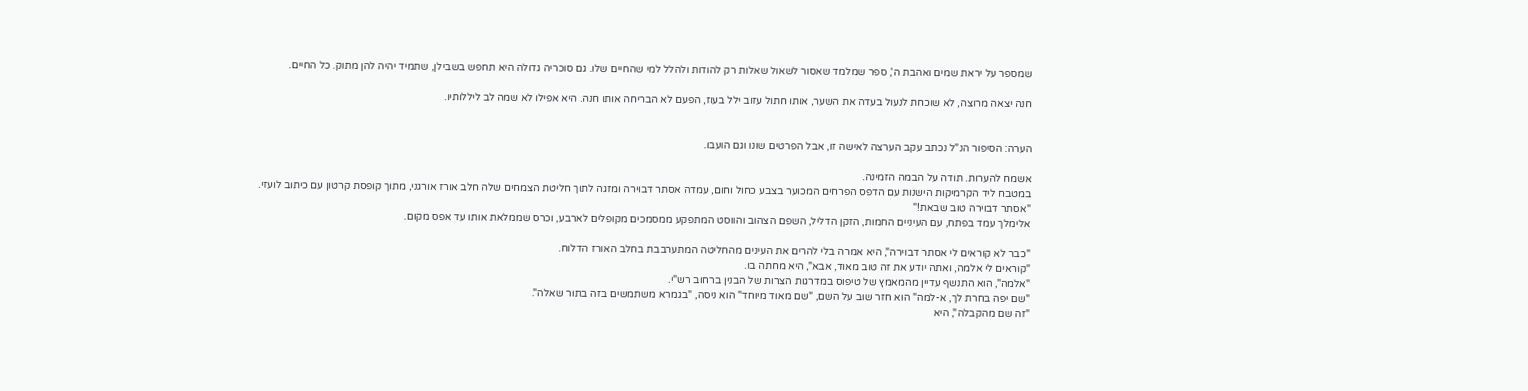שמספר על יראת שמים ואהבת ה', ספר שמלמד שאסור לשאול שאלות רק להודות ולהלל למי שהחיים שלו. גם סוכריה גדולה היא תחפש בשבילן, שתמיד יהיה להן מתוק. כל החיים.

חנה יצאה מרוצה, לא שוכחת לנעול בעדה את השער, אותו חתול עזוב ילל בעוז, הפעם לא הבריחה אותו חנה. היא אפילו לא שמה לב ליללותיו.


הערה: הסיפור הנ"ל נכתב עקב הערצה לאישה זו, אבל הפרטים שונו וגם הועבו.

אשמח להערות. תודה על הבמה הזמינה.
במטבח ליד הקרמיקות הישנות עם הדפס הפרחים המכוער בצבע כחול וחום, עמדה אסתר דבוירה ומזגה לתוך חליטת הצמחים שלה חלב אורז אורגני, מתוך קופסת קרטון עם כיתוב לועזי.
"אסתר דבוירה טוב שבאת!"
אלימלך עמד בפתח, עם העיניים החמות, הזקן הדליל, השפם הצהוב והווסט המתפקע ממסמכים מקופלים לארבע, וכרס שממלאת אותו עד אפס מקום.

"כבר לא קוראים לי אסתר דבוירה", היא אמרה בלי להרים את העינים מהחליטה המתערבבת בחלב האורז הדלוח.
"קוראים לי אלמה, ואתה יודע את זה טוב מאוד, אבא", היא מחתה בו.
"אלמה", הוא התנשף עדיין מהמאמץ של טיפוס במדרגות הצרות של הבנין ברחוב רש"י.
"שם יפה בחרת לך, א-למה" הוא חזר שוב על השם, "שם מאוד מיוחד" הוא ניסה, "בגמרא משתמשים בזה בתור שאלה".
"זה שם מהקבלה", היא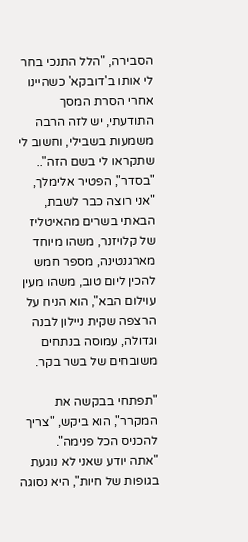הסבירה, "הלל התנכי בחר לי אותו ב'דובקא' כשהיינו אחרי הסרת המסך התודעתי, יש לזה הרבה משמעות בשבילי, וחשוב לי שתקראו לי בשם הזה"..
"בסדר", הפטיר אלימלך, "אני רוצה כבר לשבת, הבאתי בשרים מהאיטליז של קלויזנר, משהו מיוחד מארגנטינה, מספר חמש להכין ליום טוב, משהו מעין עוילום הבא", הוא הניח על הרצפה שקית ניילון לבנה וגדולה, עמוסה בנתחים משובחים של בשר בקר.

"תפתחי בבקשה את המקרר", הוא ביקש, "צריך להכניס הכל פנימה".
"אתה יודע שאני לא נוגעת בגופות של חיות", היא נסוגה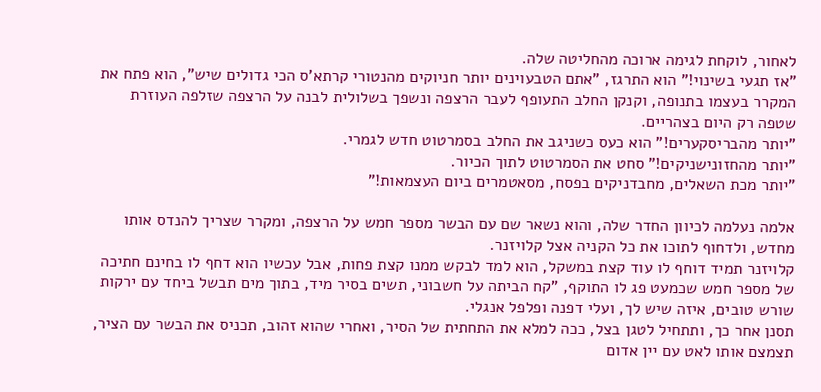לאחור, לוקחת לגימה ארוכה מהחליטה שלה.
"אז תגעי בשינוי!" הוא התרגז, "אתם הטבעוינים יותר חניוקים מהנטורי קרתא'ס הכי גדולים שיש", הוא פתח את המקרר בעצמו בתנופה, וקנקן החלב התעופף לעבר הרצפה ונשפך בשלולית לבנה על הרצפה שזלפה העוזרת שטפה רק היום בצהריים.
"יותר מהבריסקערים!" הוא כעס כשניגב את החלב בסמרטוט חדש לגמרי.
"יותר מהחזונישניקים!" סחט את הסמרטוט לתוך הכיור.
"יותר מכת השאלים, מחבדניקים בפסח, מסאטמרים ביום העצמאות!"

אלמה נעלמה לכיוון החדר שלה, והוא נשאר שם עם הבשר מספר חמש על הרצפה, ומקרר שצריך להנדס אותו מחדש, ולדחוף לתוכו את כל הקניה אצל קלויזנר.
קלויזנר תמיד דוחף לו עוד קצת במשקל, הוא למד לבקש ממנו קצת פחות, אבל עכשיו הוא דחף לו בחינם חתיכה של מספר חמש שכמעט פג לו התוקף, "קח הביתה על חשבוני, תשים בסיר מיד, בתוך מים תבשל ביחד עם ירקות שורש טובים, איזה שיש לך, ועלי דפנה ופלפל אנגלי.
תסנן אחר כך, ותתחיל לטגן בצל, ככה למלא את התחתית של הסיר, ואחרי שהוא זהוב, תכניס את הבשר עם הציר, תצמצם אותו לאט עם יין אדום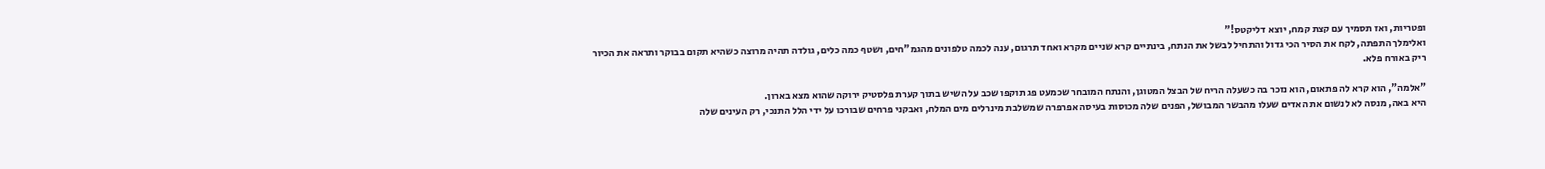ופטריות, ואז תסמיך עם קצת קמח, יוצא דליקטס!"
ואלימלך התפתה, לקח את הסיר הכי גדול והתחיל לבשל את הנתח, בינתיים קרא שניים מקרא ואחד תרגום, ענה לכמה טלפונים מהגמ"חים, ושטף כמה כלים, גולדה תהיה מרוצה כשהיא תקום בבוקר ותראה את הכיור ריק באורח פלא.

"אלמה", הוא קרא לה פתאום, הוא נזכר בה כשעלה הריח של הבצל המטוגן, והנתח המובחר שכמעט פג תוקפו שכב על השיש בתוך קערת פלסטיק ירוקה שהוא מצא בארון.
היא באה, מנסה לא לנשום את האדים שעלו מהבשר המבושל, הפנים שלה מכוסות בעיסה אפרפרה שמשלבת מינרלים מים המלח, ואבקני פרחים שבורכו על ידי הלל התנכי, רק העינים שלה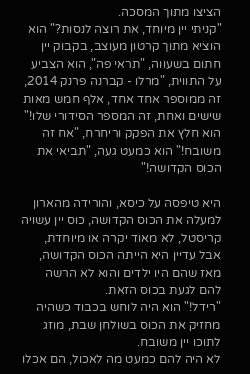הציצו מתוך המסכה.
"קניתי יין מיוחד, את רוצה לנסות?" הוא הוציא מתוך קרטון מעוצב, בקבוק יין חתום בשעווה, "תראי פה", הוא הצביע על התווית, "מרלו - קברנה פרנק 2014, זה ממוספר אחד אחד, אלף חמש מאות שישים ואחת, זה המספר הסידורי שלו!"
הוא חלץ את הפקק וריחרח, "אח זה משובח!" הוא כמעט געה, "תביאי את הכוס הקדושה!"

היא טיפסה על כיסא, והורידה מהארון למעלה את הכוס הקדושה, כוס יין עשויה קריסטל, לא מאוד יקרה או מיוחדת, אבל עדיין היא הייתה הכוס הקדושה, מאז שהם היו ילדים והוא לא הרשה להם לגעת בכוס הזאת.
"רידל!" הוא היה לוחש בכבוד כשהיה מחזיק את הכוס בשולחן שבת, מוזג לתוכו יין משובח.
לא היה להם כמעט מה לאכול, הם אכלו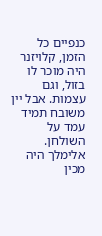כנפיים כל הזמן, קלויזנר היה מוכר לו בזול, וגם עצמות. אבל יין משובח תמיד עמד על השולחן.
אלימלך היה מכין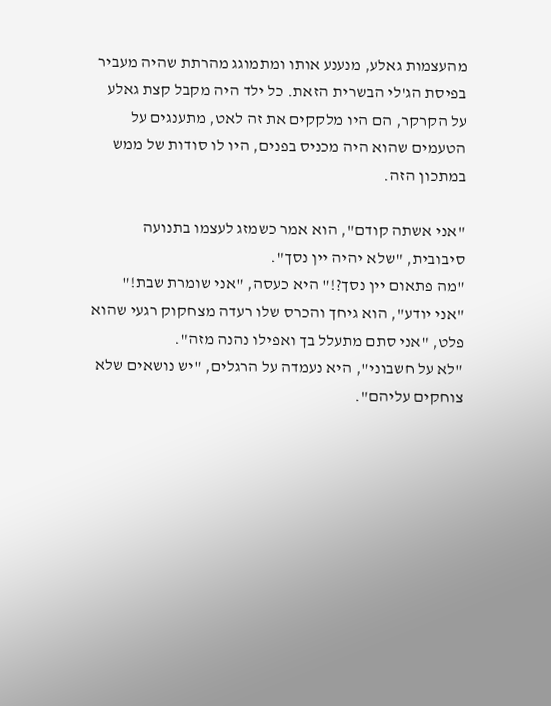מהעצמות גאלע, מנענע אותו ומתמוגג מהרתת שהיה מעביר בפיסת הג'לי הבשרית הזאת. כל ילד היה מקבל קצת גאלע על הקרקר, הם היו מלקקים את זה לאט, מתענגים על הטעמים שהוא היה מכניס בפנים, היו לו סודות של ממש במתכון הזה.

"אני אשתה קודם", הוא אמר כשמזג לעצמו בתנועה סיבובית, "שלא יהיה יין נסך".
"מה פתאום יין נסך?!" היא כעסה, "אני שומרת שבת!"
"אני יודע", הוא גיחך והכרס שלו רעדה מצחקוק רגעי שהוא פלט, "אני סתם מתעלל בך ואפילו נהנה מזה".
"לא על חשבוני", היא נעמדה על הרגלים, "יש נושאים שלא צוחקים עליהם".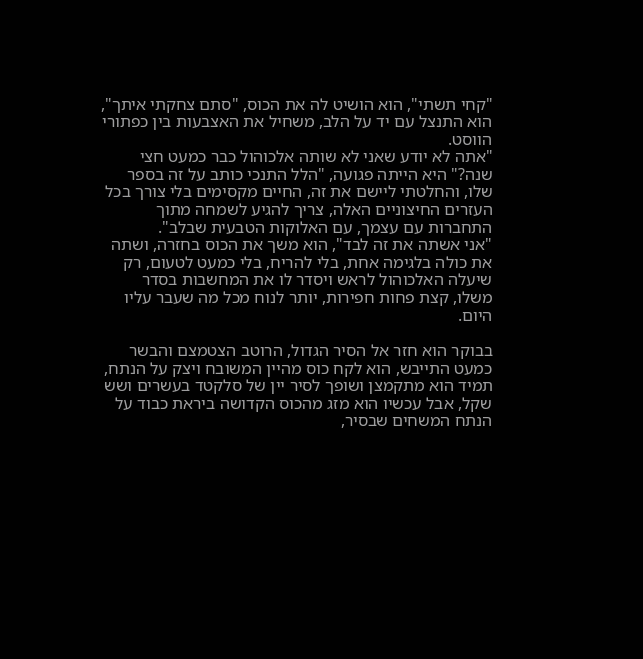"קחי תשתי", הוא הושיט לה את הכוס, "סתם צחקתי איתך", הוא התנצל עם יד על הלב, משחיל את האצבעות בין כפתורי הווסט.
"אתה לא יודע שאני לא שותה אלכוהול כבר כמעט חצי שנה?" היא הייתה פגועה, "הלל התנכי כותב על זה בספר שלו, והחלטתי ליישם את זה, החיים מקסימים בלי צורך בכל העזרים החיצוניים האלה, צריך להגיע לשמחה מתוך התחברות עם עצמך, עם האלוקות הטבעית שבלב".
"אני אשתה את זה לבד", הוא משך את הכוס בחזרה, ושתה את כולה בלגימה אחת, בלי להריח, בלי כמעט לטעום, רק שיעלה האלכוהול לראש ויסדר לו את המחשבות בסדר משלו, קצת פחות חפירות, יותר לנוח מכל מה שעבר עליו היום.

בבוקר הוא חזר אל הסיר הגדול, הרוטב הצטמצם והבשר כמעט התייבש, הוא לקח כוס מהיין המשובח ויצק על הנתח, תמיד הוא מתקמצן ושופך לסיר יין של סלקטד בעשרים ושש שקל, אבל עכשיו הוא מזג מהכוס הקדושה ביראת כבוד על הנתח המשחים שבסיר,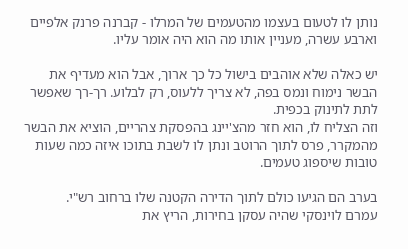נותן לו לטעום בעצמו מהטעמים של המרלו - קברנה פרנק אלפיים וארבע עשרה, מעניין אותו מה הוא היה אומר עליו.

יש כאלה שלא אוהבים בישול כל כך ארוך, אבל הוא מעדיף את הבשר נימוח ונמס בפה, לא צריך ללעוס, רק לבלוע. רך-רך שאפשר לתת לתינוק בכפית.
וזה הצליח לו, הוא חזר מהצ'יינג בהפסקת צהריים, הוציא את הבשר מהמקרר, פרס לתוך הרוטב ונתן לו לשבת בתוכו איזה כמה שעות טובות שיספוג טעמים.

בערב הם הגיעו כולם לתוך הדירה הקטנה שלו ברחוב רש"י.
עמרם לוינסקי שהיה עסקן בחירות, הריץ את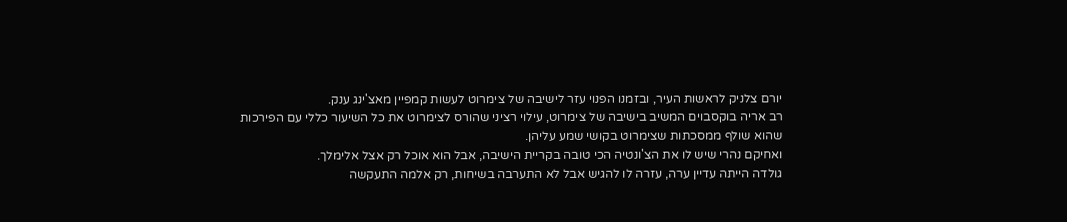יורם צלניק לראשות העיר, ובזמנו הפנוי עזר לישיבה של צימרוט לעשות קמפיין מאצ'ינג ענק.
רב אריה בוקסבוים המשיב בישיבה של צימרוט, עילוי רציני שהורס לצימרוט את כל השיעור כללי עם הפירכות שהוא שולף ממסכתות שצימרוט בקושי שמע עליהן.
ואחיקם נהרי שיש לו את הצ'ונטיה הכי טובה בקריית הישיבה, אבל הוא אוכל רק אצל אלימלך.
גולדה הייתה עדיין ערה, עזרה לו להגיש אבל לא התערבה בשיחות, רק אלמה התעקשה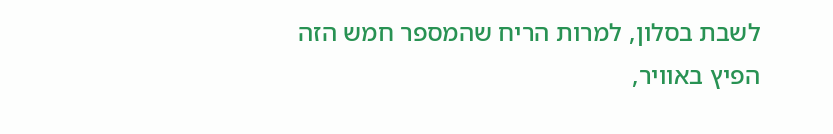לשבת בסלון, למרות הריח שהמספר חמש הזה הפיץ באוויר,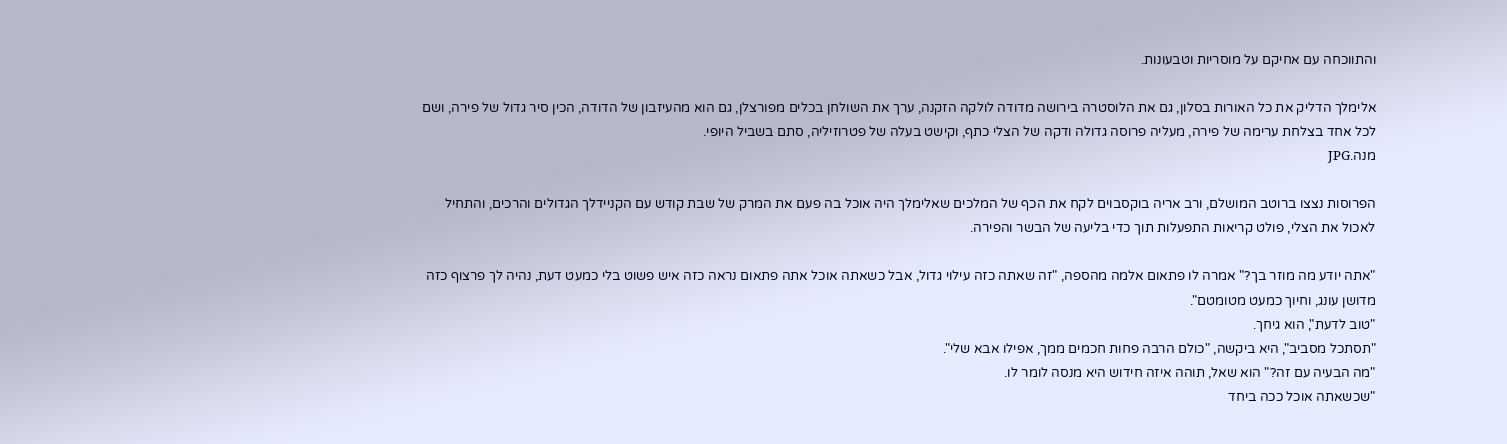והתווכחה עם אחיקם על מוסריות וטבעונות.

אלימלך הדליק את כל האורות בסלון, גם את הלוסטרה בירושה מדודה לולקה הזקנה, ערך את השולחן בכלים מפורצלן, גם הוא מהעיזבון של הדודה, הכין סיר גדול של פירה, ושם לכל אחד בצלחת ערימה של פירה, מעליה פרוסה גדולה ודקה של הצלי כתף, וקישט בעלה של פטרוזיליה, סתם בשביל היופי.
מנה.JPG

הפרוסות נצצו ברוטב המושלם, ורב אריה בוקסבוים לקח את הכף של המלכים שאלימלך היה אוכל בה פעם את המרק של שבת קודש עם הקניידלך הגדולים והרכים, והתחיל לאכול את הצלי, פולט קריאות התפעלות תוך כדי בליעה של הבשר והפירה.

"אתה יודע מה מוזר בך?" אמרה לו פתאום אלמה מהספה, "זה שאתה כזה עילוי גדול, אבל כשאתה אוכל אתה פתאום נראה כזה איש פשוט בלי כמעט דעת, נהיה לך פרצוף כזה מדושן עונג, וחיוך כמעט מטומטם".
"טוב לדעת", הוא גיחך.
"תסתכל מסביב", היא ביקשה, "כולם הרבה פחות חכמים ממך, אפילו אבא שלי".
"מה הבעיה עם זה?" הוא שאל, תוהה איזה חידוש היא מנסה לומר לו.
"שכשאתה אוכל ככה ביחד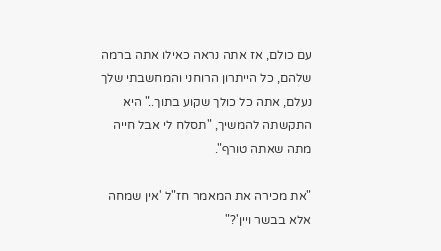עם כולם, אז אתה נראה כאילו אתה ברמה שלהם, כל הייתרון הרוחני והמחשבתי שלך נעלם, אתה כל כולך שקוע בתוך.." היא התקשתה להמשיך, "תסלח לי אבל חייה מתה שאתה טורף".

"את מכירה את המאמר חז"ל 'אין שמחה אלא בבשר ויין'?"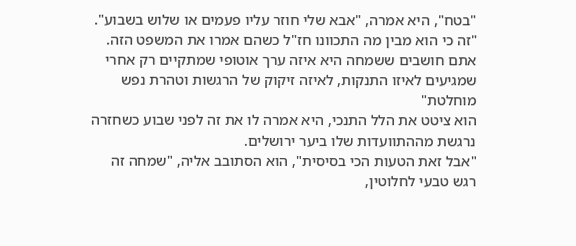"בטח", היא אמרה, "אבא שלי חוזר עליו פעמים או שלוש בשבוע".
"זה כי הוא מבין מה התכוונו חז"ל כשהם אמרו את המשפט הזה.
אתם חושבים ששמחה היא איזה ערך אוטופי שמתקיים רק אחרי שמגיעים לאיזו התנקות, לאיזה זיקוק של הרגשות וטהרת נפש מוחלטת"
הוא ציטט את הלל התנכי, היא אמרה לו את זה לפני שבוע כשחזרה נרגשת מההתוועדות שלו ביער ירושלים.
"אבל זאת הטעות הכי בסיסית", הוא הסתובב אליה, "שמחה זה רגש טבעי לחלוטין,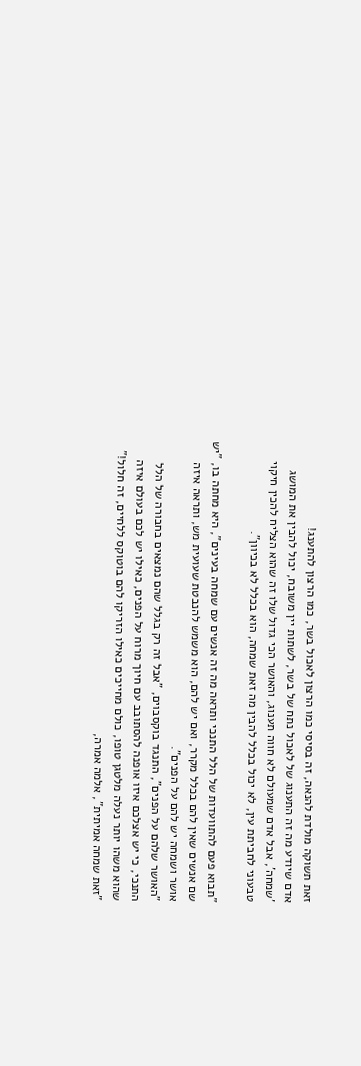זאת תשוקה מולדת להנאה, זה בסיסי כמו הרצון לאכול בשר, כמו הרצון להתענג!
אדם שיודע מה זה התענוג של לאכול נתח של בשר, לשתות יין משובח, יכול להבין את המושג 'שמחה', אבל אדם שמעולם לא חווה תענוג, והאושר הכי גדול שלו זה שהוא הצליח להכין חיקוי טבעוני לחביתת עין, לא יכול בכלל להבין מה זאת שמחה, הוא בכלל לא בכיוון".

"תבוא פעם להתוועדות של הלל התנכי ותראה מה זה אנשים עם שמחה בעינים", היא מחתה בו, "יש שם אנשים שאין להם בכלל מקרר, ואם יש להם, הוא משמש להנבטת שעועית מש, ותראה איזה אושר ושמחה יש להם על הפנים".
"האושר שלהם על הפנים", התנגד בוקסבוים, "אבל זה רק בגלל שהם נמצאים בחבורה של הלל התנכי, כי יש אצלכם איזו אופנה להסתובב עם חיוך מרוח על הפנים, כאילו יש לכם בעולם איזה שהוא משהו יותר נעלה מלטגן טופו, כולם מחייכים כאילו הזריקו להם בוטוקס ללחיים, זה חלול!"
"זאת שמחה אמיתית", אלמה אמרה,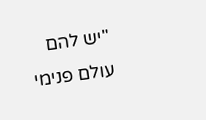"יש להם עולם פנימי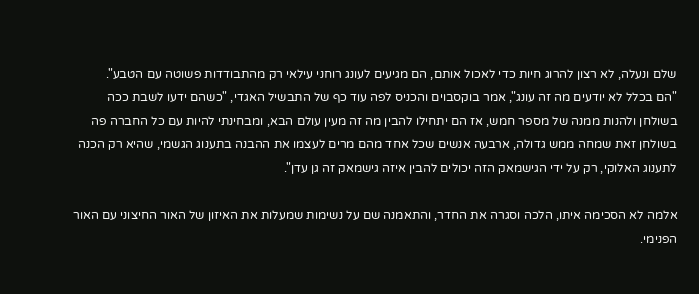שלם ונעלה, לא רצון להרוג חיות כדי לאכול אותם, הם מגיעים לעונג רוחני עילאי רק מהתבודדות פשוטה עם הטבע".
"הם בכלל לא יודעים מה זה עונג", אמר בוקסבוים והכניס לפה עוד כף של התבשיל האגדי, "כשהם ידעו לשבת ככה בשולחן ולהנות ממנה של מספר חמש, אז הם יתחילו להבין מה זה מעין עולם הבא, ומבחינתי להיות עם כל החברה פה בשולחן זאת שמחה ממש גדולה, ארבעה אנשים שכל אחד מהם מרים לעצמו את ההבנה בתענוג הגשמי, שהיא רק הכנה לתענוג האלוקי, רק על ידי הגישמאק הזה יכולים להבין איזה גישמאק זה גן עדן".

אלמה לא הסכימה איתו, הלכה וסגרה את החדר, והתאמנה שם על נשימות שמעלות את האיזון של האור החיצוני עם האור הפנימי.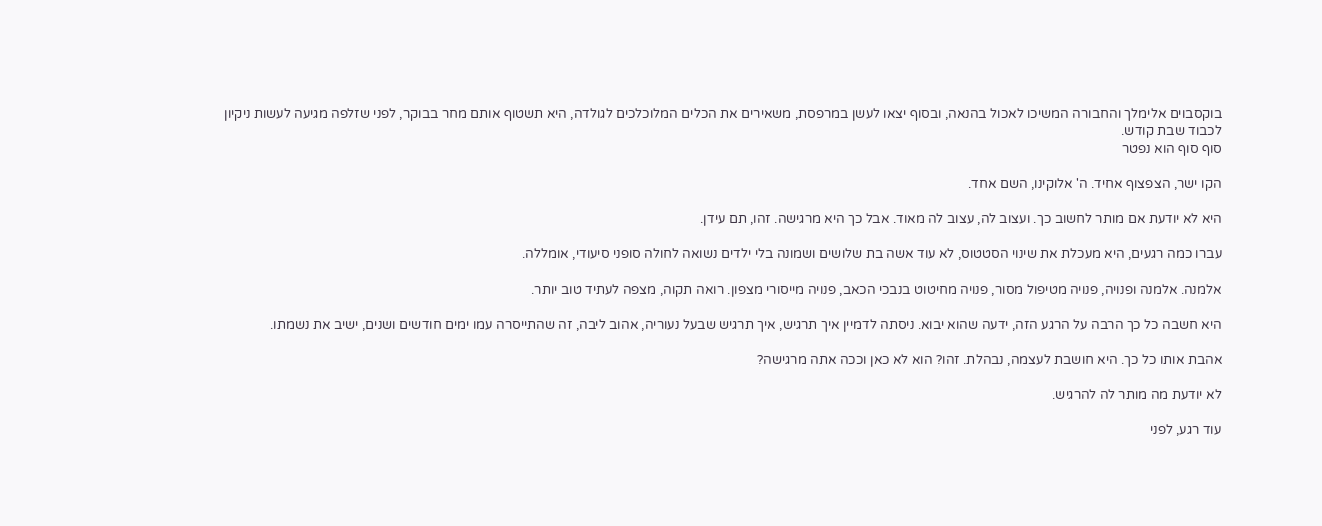בוקסבוים אלימלך והחבורה המשיכו לאכול בהנאה, ובסוף יצאו לעשן במרפסת, משאירים את הכלים המלוכלכים לגולדה, היא תשטוף אותם מחר בבוקר, לפני שזלפה מגיעה לעשות ניקיון לכבוד שבת קודש.
סוף סוף הוא נפטר

הקו ישר, הצפצוף אחיד. ה' אלוקינו, השם אחד.

היא לא יודעת אם מותר לחשוב כך. ועצוב לה, עצוב לה מאוד. אבל כך היא מרגישה. זהו, תם עידן.

עברו כמה רגעים, היא מעכלת את שינוי הסטטוס, לא עוד אשה בת שלושים ושמונה בלי ילדים נשואה לחולה סופני סיעודי, אומללה.

אלמנה. אלמנה ופנויה, פנויה מטיפול מסור, פנויה מחיטוט בנבכי הכאב, פנויה מייסורי מצפון. רואה תקוה, מצפה לעתיד טוב יותר.

היא חשבה כל כך הרבה על הרגע הזה, ידעה שהוא יבוא. ניסתה לדמיין איך תרגיש, איך תרגיש שבעל נעוריה, אהוב ליבה, זה שהתייסרה עמו ימים חודשים ושנים, ישיב את נשמתו.

אהבת אותו כל כך. היא חושבת לעצמה, נבהלת. זהו? הוא לא כאן וככה אתה מרגישה?

לא יודעת מה מותר לה להרגיש.

עוד רגע, לפני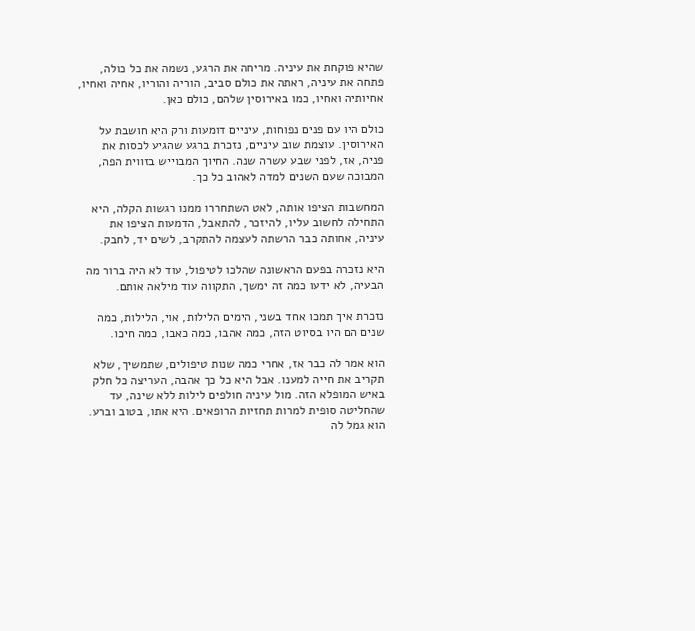שהיא פוקחת את עיניה. מריחה את הרגע, נשמה את כל כולה, פתחה את עיניה, ראתה את כולם סביב, הוריה והוריו, אחיה ואחיו, אחיותיה ואחיו, כמו באירוסין שלהם, כולם כאן.

כולם היו עם פנים נפוחות, עיניים דומעות ורק היא חושבת על האירוסין. עוצמת שוב עיניים, נזכרת ברגע שהגיע לכסות את פניה, אז, לפני שבע עשרה שנה. החיוך המבוייש בזווית הפה, המבוכה שעם השנים למדה לאהוב כל כך.

המחשבות הציפו אותה, לאט השתחררו ממנו רגשות הקלה, היא התחילה לחשוב עליו, להיזכר, להתאבל, הדמעות הציפו את עיניה, אחותה כבר הרשתה לעצמה להתקרב, לשים יד, לחבק.

היא נזכרה בפעם הראשונה שהלכו לטיפול, עוד לא היה ברור מה הבעיה, לא ידעו כמה זה ימשך, התקווה עוד מילאה אותם.

נזכרת איך תמכו אחד בשני, הימים הלילות, אוי, הלילות, כמה שנים הם היו בסיוט הזה, כמה אהבו, כמה כאבו, כמה חיכו.

הוא אמר לה כבר אז, אחרי כמה שנות טיפולים, שתמשיך, שלא תקריב את חייה למענו. אבל היא כל כך אהבה, העריצה כל חלק באיש המופלא הזה. מול עיניה חולפים לילות ללא שינה, עד שהחליטה סופית למרות תחזיות הרופאים. היא אתו, בטוב וברע. הוא גמל לה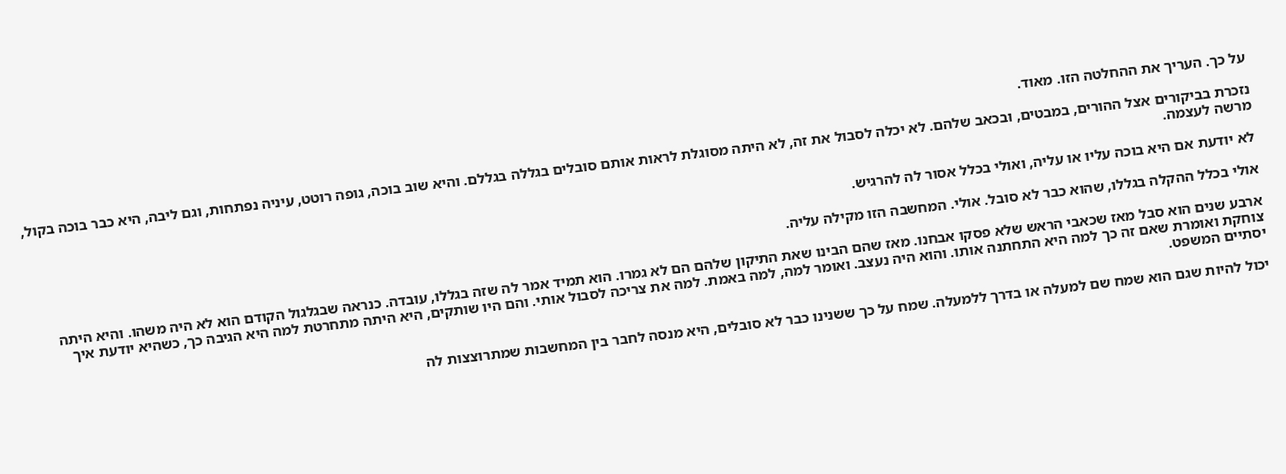על כך. העריך את ההחלטה הזו. מאוד.

נזכרת בביקורים אצל ההורים, במבטים, ובכאב שלהם. לא יכלה לסבול את זה, לא היתה מסוגלת לראות אותם סובלים בגללה בגללם. והיא שוב בוכה, גופה רוטט, עיניה נפתחות, וגם ליבה, היא כבר בוכה בקול, מרשה לעצמה.

לא יודעת אם היא בוכה עליו או עליה, ואולי בכלל אסור לה להרגיש.

אולי בכלל ההקלה בגללו, שהוא כבר לא סובל. אולי. המחשבה הזו מקילה עליה.

ארבע שנים הוא סבל מאז שכאבי הראש שלא פסקו אבחנו. מאז שהם הבינו שאת התיקון שלהם הם לא גמרו. הוא תמיד אמר לה שזה בגללו, עובדה. כנראה שבגלגול הקודם הוא לא היה משהו. והיא היתה צוחקת ואומרת שאם זה כך למה היא התחתנה אותו. והוא היה נעצב. ואומר למה, למה באמת. למה את צריכה לסבול אותי. והם היו שותקים, היא היתה מתחרטת למה היא הגיבה כך, כשהיא יודעת איך יסתיים המשפט.

יכול להיות שגם הוא שמח שם למעלה או בדרך ללמעלה. שמח על כך ששנינו כבר לא סובלים, היא מנסה לחבר בין המחשבות שמתרוצצות לה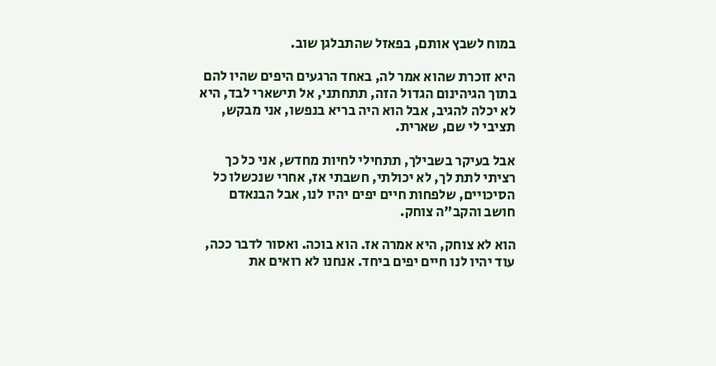במוח לשבץ אותם, בפאזל שהתבלגן שוב.

היא זוכרת שהוא אמר לה, באחד הרגעים היפים שהיו להם בתוך הגיהינום הגדול הזה, תתחתני, אל תישארי לבד, היא לא יכלה להגיב, אבל הוא היה בריא בנפשו, אני מבקש, תציבי לי שם, שארית.

אבל בעיקר בשבילך, תתחילי לחיות מחדש, אני כל כך רציתי לתת לך, לא יכולתי, חשבתי אז, אחרי שנכשלו כל הסיכויים, שלפחות חיים יפים יהיו לנו, אבל הבנאדם חושב והקב"ה צוחק.

הוא לא צוחק, היא אמרה אז. הוא בוכה. ואסור לדבר ככה, עוד יהיו לנו חיים יפים ביחד. אנחנו לא רואים את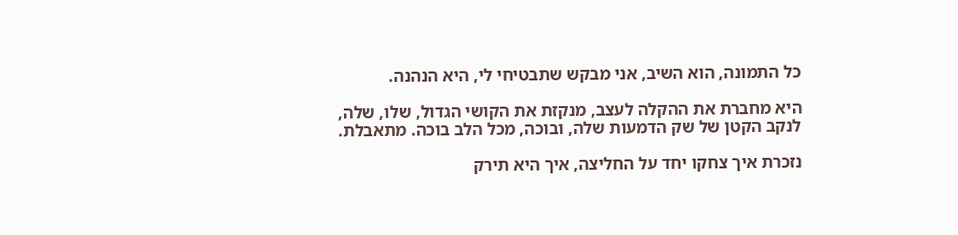כל התמונה, הוא השיב, אני מבקש שתבטיחי לי, היא הנהנה.

היא מחברת את ההקלה לעצב, מנקזת את הקושי הגדול, שלו, שלה, לנקב הקטן של שק הדמעות שלה, ובוכה, מכל הלב בוכה. מתאבלת.

נזכרת איך צחקו יחד על החליצה, איך היא תירק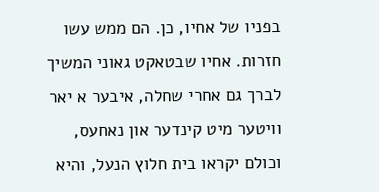בפניו של אחיו, כן. הם ממש עשו חזרות. אחיו שבטאקט גאוני המשיך לברך גם אחרי שחלה, איבער א יאר וויטער מיט קינדער און נאחעס, וכולם יקראו בית חלוץ הנעל, והיא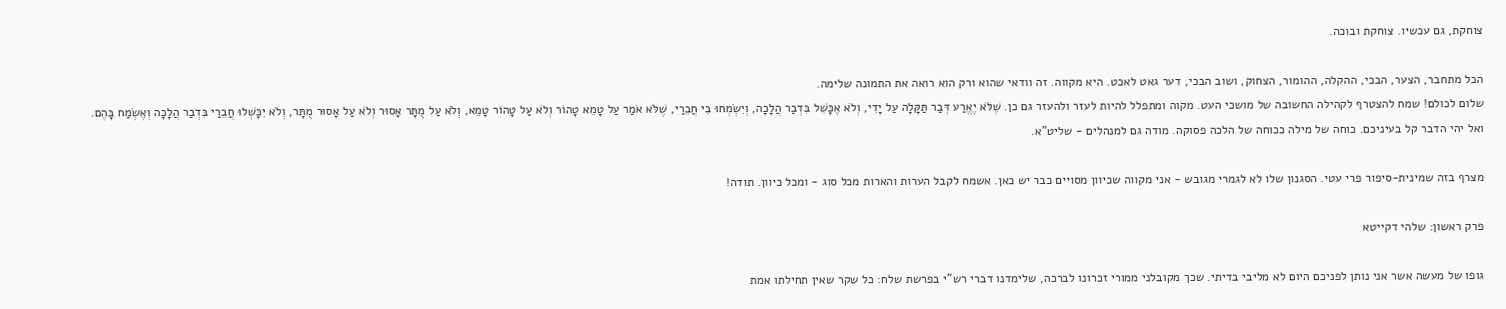צוחקת, גם עכשיו. צוחקת ובוכה.

הכל מתחבר, הצער, הבכי, ההקלה, ההומור, הצחוק, ושוב הבכי, דער גאט לאכט. היא מקווה. זה וודאי שהוא ורק הוא רואה את התמונה שלימה.
שלום לכולם! שמח להצטרף לקהילה החשובה של מושכי העט. מקוה ומתפלל להיות לעזר ולהעזר גם כן. שֶׁלֹּא יֶאֱרַע דְּבַר תַּקָּלָה עַל יָדִי, וְלֹא אֶכָּשֵׁל בִּדְבַר הֲלָכָה, וְיִשְׂמְחוּ בִי חֲבֵרַי, שֶׁלֹּא אֹמַר עַל טָמֵא טָהוֹר וְלֹא עַל טָהוֹר טָמֵא, וְלֹא עַל מֻתָּר אָסוּר וְלֹא עַל אָסוּר מֻתָּר, וְלֹא יִכָּשְׁלוּ חֲבֵרַי בִּדְבַר הֲלָכָה וְאֶשְׂמַח בָּהֶם. ואל יהי הדבר קל בעיניכם. כוחה של מילה ככוחה של הלכה פסוקה. מודה גם למנהלים - שליט"א.

מצרף בזה שמינית-סיפור פרי עטי. הסגנון שלו לא לגמרי מגובש - אני מקווה שכיוון מסויים כבר יש כאן. אשמח לקבל הערות והארות מכל סוג - ומכל כיוון. תודה!

פרק ראשון: שלהי דקייטא

גופו של מעשה אשר אני נותן לפניכם היום לא מליבי בדיתי. שכך מקובלני ממורי זכרונו לברכה, שלימדנו דברי רש"י בפרשת שלח: כל שקר שאין תחילתו אמת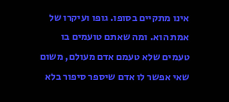אינו מתקיים בסופו. גופו ועיקרו של אמת הוא. ומה שאתם טועמים בו טעמים שלא טעמם אדם מעולם, משום שאי אפשר לו אדם שיספר סיפור בלא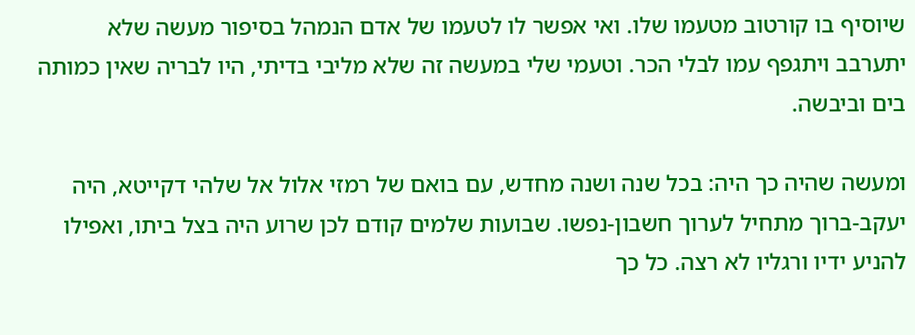שיוסיף בו קורטוב מטעמו שלו. ואי אפשר לו לטעמו של אדם הנמהל בסיפור מעשה שלא יתערבב ויתגפף עמו לבלי הכר. וטעמי שלי במעשה זה שלא מליבי בדיתי, היו לבריה שאין כמותה בים וביבשה.

ומעשה שהיה כך היה: בכל שנה ושנה מחדש, עם בואם של רמזי אלול אל שלהי דקייטא, היה יעקב-ברוך מתחיל לערוך חשבון-נפשו. שבועות שלמים קודם לכן שרוע היה בצל ביתו, ואפילו להניע ידיו ורגליו לא רצה. כל כך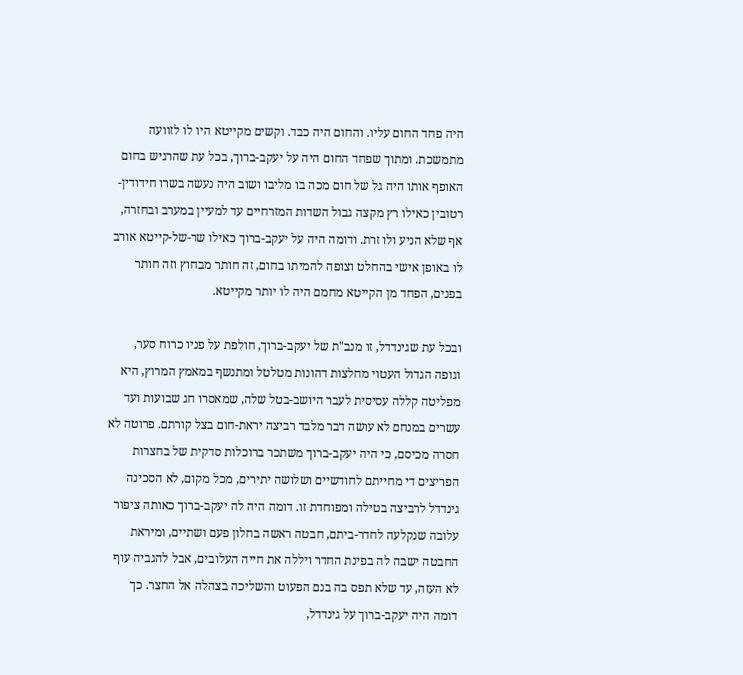היה פחד החום עליו. והחום היה כבד. וקשים מקייטא היו לו לזוועה מתמשכת. ומתוך שפחד החום היה על יעקב-ברוך, בכל עת שהרגיש בחום האופף אותו היה גל של חום מכה בו מליבו ושוב היה נעשה בשרו חידודין-רטובין כאילו רץ מקצה גבול השדות המזרחיים עד למעיין במערב ובחזרה, אף שלא הניע ולו זרת. ודומה היה על יעקב-ברוך כאילו שר-של-קייטא אורב לו באופן אישי בהחלט וצופה להמיתו בחום, זה חותר מבחוץ וזה חותר בפנים, הפחד מן הקייטא מחמם היה לו יותר מקייטא.

ובכל עת שגינדדל, זו מנב"ת של יעקב-ברוך, חולפת על פניו כרוח סער, וגופה הגדול העטוי מחלצות דהונות מטלטל ומתנשף במאמץ המרוץ, היא מפליטה קללה עסיסית לעבר היושב-בטל שלה, שמאסרו חג שבועות ועד עשרים במנחם לא עושה דבר מלבד רביצה יראת-חום בצל קורתם. פרוטה לא חסרה מכיסם, כי היה יעקב-ברוך משתכר ברוכלות סדקית של בחצרות הפריצים די מחייתם לחודשיים ושלושה יתירים, מכל מקום, לא הסכינה גינדדל לרביצה בטילה ומפוחדת זו. דומה היה לה יעקב-ברוך כאותה ציפור עלובה שנקלעה לחדר-ביתם, חבטה ראשה בחלון פעם ושתיים, ומיראת החבטה ישבה לה בפינת החדר ויללה את חייה העלובים, אבל להגביה עוף לא העזה, עד שלא תפס בה בנם הפעוט והשליכה בצהלה אל החצר. כך דומה היה יעקב-ברוך על גינדדל,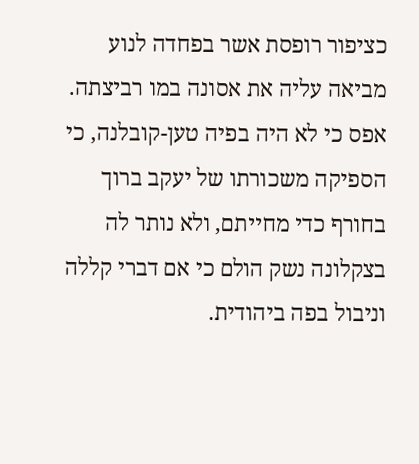כציפור רופסת אשר בפחדה לנוע מביאה עליה את אסונה במו רביצתה. אפס כי לא היה בפיה טען-קובלנה, כי הספיקה משכורתו של יעקב ברוך בחורף כדי מחייתם, ולא נותר לה בצקלונה נשק הולם כי אם דברי קללה וניבול בפה ביהודית.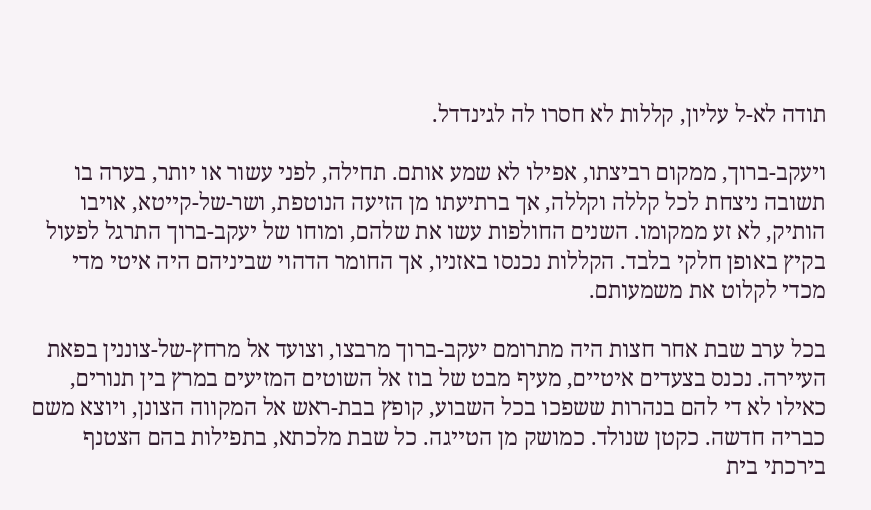תודה לא-ל עליון, קללות לא חסרו לה לגינדדל.

ויעקב-ברוך, ממקום רביצתו, אפילו לא שמע אותם. תחילה, לפני עשור או יותר, בערה בו תשובה ניצחת לכל קללה וקללה, אך ברתיעתו מן הזיעה הנוטפת, ושר-של-קייטא, אויבו הותיק, לא זע ממקומו. השנים החולפות עשו את שלהם, ומוחו של יעקב-ברוך התרגל לפעול בקיץ באופן חלקי בלבד. הקללות נכנסו באזניו, אך החומר הדהוי שביניהם היה איטי מדי מכדי לקלוט את משמעותם.

בכל ערב שבת אחר חצות היה מתרומם יעקב-ברוך מרבצו, וצועד אל מרחץ-של-צוננין בפאת העיירה. נכנס בצעדים איטיים, מעיף מבט של בוז אל השוטים המזיעים במרץ בין תנורים, כאילו לא די להם בנהרות ששפכו בכל השבוע, קופץ בבת-ראש אל המקווה הצונן, ויוצא משם כבריה חדשה. כקטן שנולד. כמושק מן הטייגה. כל שבת מלכתא, בתפילות בהם הצטנף בירכתי בית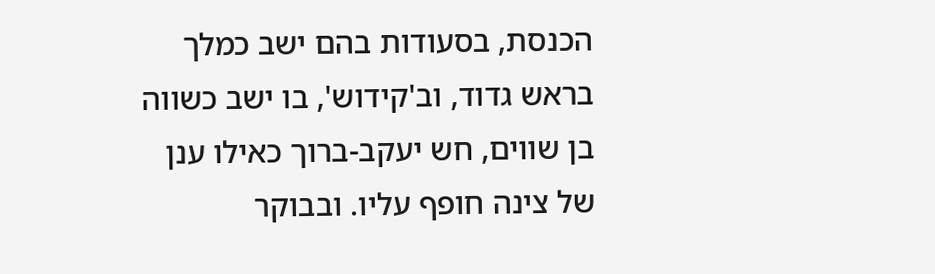הכנסת, בסעודות בהם ישב כמלך בראש גדוד, וב'קידוש', בו ישב כשווה בן שווים, חש יעקב-ברוך כאילו ענן של צינה חופף עליו. ובבוקר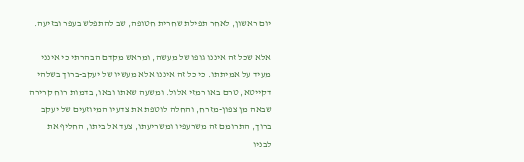יום ראשון, לאחר תפילת שחרית חטופה, שב להתפלש בעפר ובזיעה.

אלא שכל זה איננו גופו של מעשה, ומראש מקדם הבהרתי כי אינני מעיד על אמיתתו. כי כל זה איננו אלא מעשיו של יעקב-ברוך בשלהי דקייטא, טרם באו רמזי אלול. ומשעה שאתו ובאו, בדמות רוח קרירה שבאה מן צפון-מזרח, והחלה לוטפת את צדעיו המיוזעים של יעקב ברוך, התרומם זה משרעפיו ומשריעתו, צעד אל ביתו, החליף את לבניו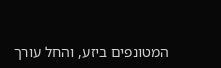המטונפים ביזע, והחל עורך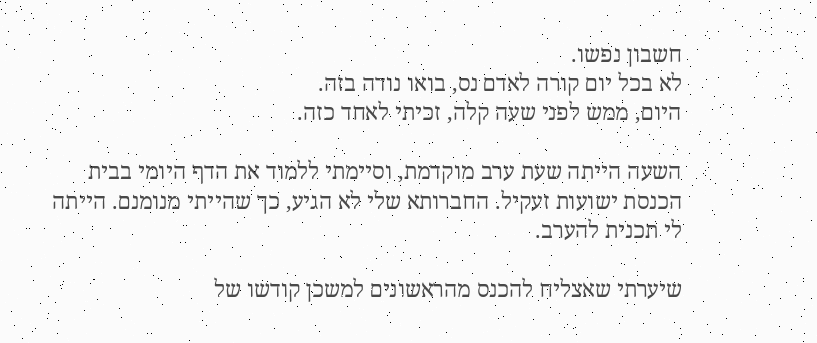חשבון נפשו.
לא בכל יום קורה לאדם נס, בואו נודה בזה.
היום, ממש לפני שעה קלה, זכיתי לאחד כזה.

השעה הייתה שעת ערב מוקדמת, וסיימתי ללמוד את הדף היומי בבית הכנסת ישועות זעקיל. החברותא שלי לא הגיע, כך שהייתי מנומנם. הייתה לי תכנית להערב.

שיערתי שאצליח להכנס מהראשונים למשכן קודשו של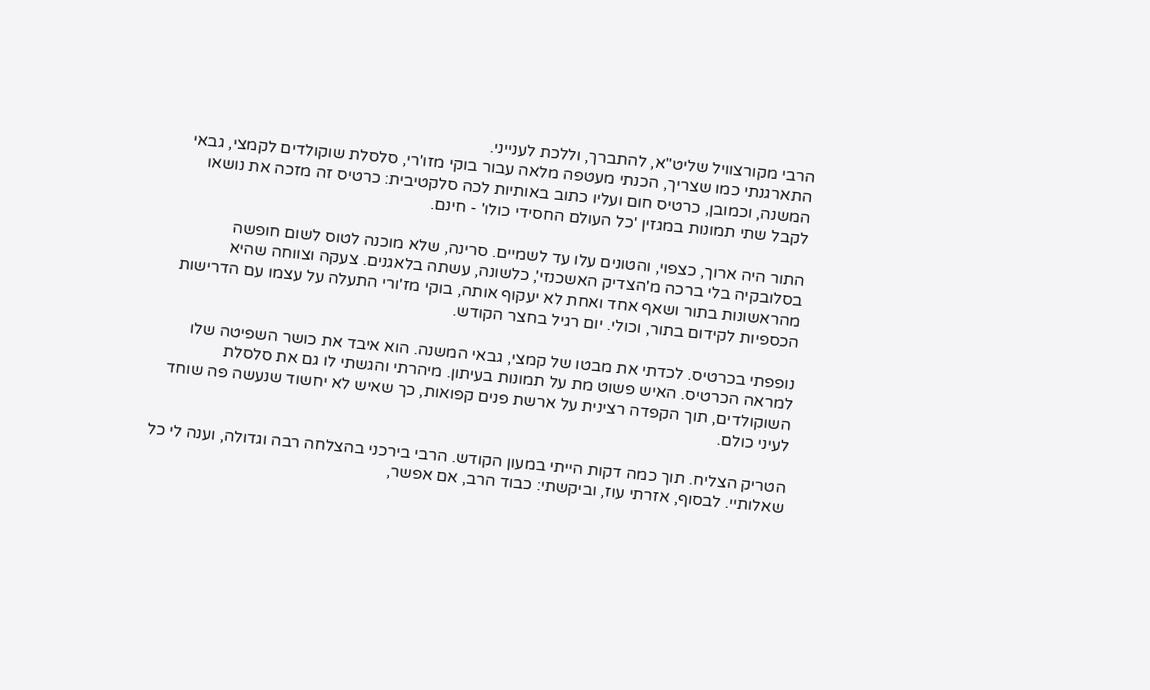הרבי מקורצוויל שליט"א, להתברך, וללכת לענייני.
התארגנתי כמו שצריך, הכנתי מעטפה מלאה עבור בוקי מזו'רי, סלסלת שוקולדים לקמצי, גבאי המשנה, וכמובן, כרטיס חום ועליו כתוב באותיות לכה סלקטיבית: כרטיס זה מזכה את נושאו לקבל שתי תמונות במגזין 'כל העולם החסידי כולו' - חינם.

התור היה ארוך, כצפוי, והטונים עלו עד לשמיים. סרינה, שלא מוכנה לטוס לשום חופשה בסלובקיה בלי ברכה מ'הצדיק האשכנזי', כלשונה, עשתה בלאגנים. צעקה וצווחה שהיא מהראשונות בתור ושאף אחד ואחת לא יעקוף אותה, בוקי מז'ורי התעלה על עצמו עם הדרישות הכספיות לקידום בתור, וכולי. יום רגיל בחצר הקודש.

נופפתי בכרטיס. לכדתי את מבטו של קמצי, גבאי המשנה. הוא איבד את כושר השפיטה שלו למראה הכרטיס. האיש פשוט מת על תמונות בעיתון. מיהרתי והגשתי לו גם את סלסלת השוקולדים, תוך הקפדה רצינית על ארשת פנים קפואות, כך שאיש לא יחשוד שנעשה פה שוחד לעיני כולם.

הטריק הצליח. תוך כמה דקות הייתי במעון הקודש. הרבי בירכני בהצלחה רבה וגדולה, וענה לי כל שאלותיי. לבסוף, אזרתי עוז, וביקשתי: כבוד הרב, אם אפשר,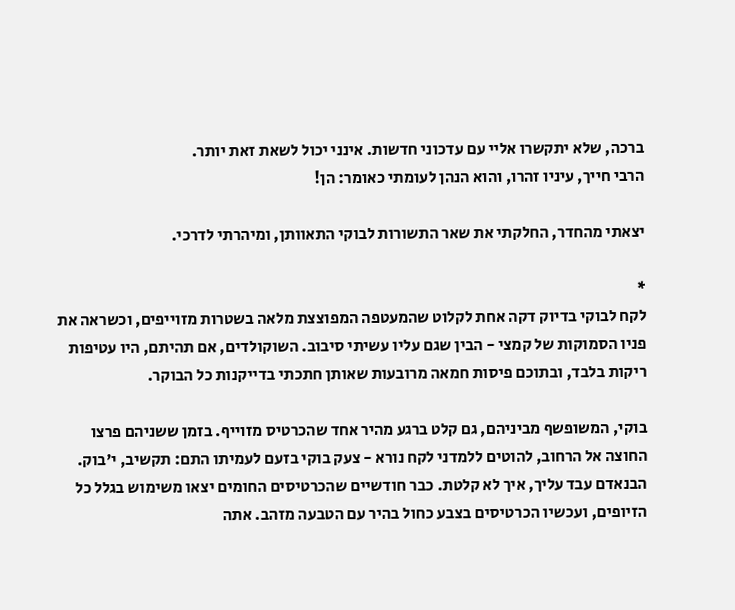ברכה, שלא יתקשרו אליי עם עדכוני חדשות. אינני יכול לשאת זאת יותר.
הרבי חייך, עיניו זהרו, והוא הנהן לעומתי כאומר: הן!

יצאתי מהחדר, החלקתי את שאר התשורות לבוקי התאוותן, ומיהרתי לדרכי.

*
לקח לבוקי בדיוק דקה אחת לקלוט שהמעטפה המפוצצת מלאה בשטרות מזוייפים, וכשראה את פניו הסמוקות של קמצי - הבין שגם עליו עשיתי סיבוב. השוקולדים, אם תהיתם, היו עטיפות ריקות בלבד, ובתוכם פיסות חמאה מרובעות שאותן חתכתי בדייקנות כל הבוקר.

בוקי, המשופשף מביניהם, גם קלט ברגע מהיר אחד שהכרטיס מזוייף. בזמן ששניהם פרצו החוצה אל הרחוב, להוטים ללמדני לקח נורא - צעק בוקי בזעם לעמיתו התם: תקשיב, י'בוק. הבנאדם עבד עליך, איך לא קלטת. כבר חודשיים שהכרטיסים החומים יצאו משימוש בגלל כל הזיופים, ועכשיו הכרטיסים בצבע כחול בהיר עם הטבעה מזהב. אתה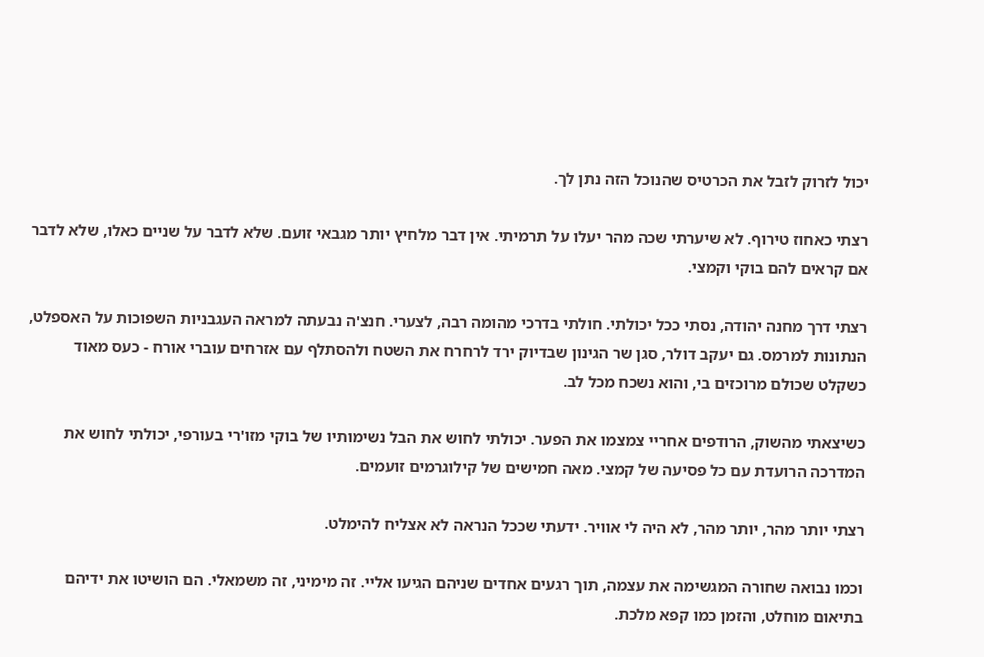יכול לזרוק לזבל את הכרטיס שהנוכל הזה נתן לך.

רצתי כאחוז טירוף. לא שיערתי שכה מהר יעלו על תרמיתי. אין דבר מלחיץ יותר מגבאי זועם. שלא לדבר על שניים כאלו, שלא לדבר אם קראים להם בוקי וקמצי.

רצתי דרך מחנה יהודה, נסתי ככל יכולתי. חולתי בדרכי מהומה רבה, לצערי. חנצ'ה נבעתה למראה העגבניות השפוכות על האספלט, הנתונות למרמס. גם יעקב דולר, סגן שר הגינון שבדיוק ירד לרחרח את השטח ולהסתלף עם אזרחים עוברי אורח - כעס מאוד כשקלט שכולם מרוכזים בי, והוא נשכח מכל לב.

כשיצאתי מהשוק, הרודפים אחריי צמצמו את הפער. יכולתי לחוש את הבל נשימותיו של בוקי מזו'רי בעורפי, יכולתי לחוש את המדרכה הרועדת עם כל פסיעה של קמצי. מאה חמישים של קילוגרמים זועמים.

רצתי יותר מהר, יותר מהר, לא היה לי אוויר. ידעתי שככל הנראה לא אצליח להימלט.

וכמו נבואה שחורה המגשימה את עצמה, תוך רגעים אחדים שניהם הגיעו אליי. זה מימיני, זה משמאלי. הם הושיטו את ידיהם בתיאום מוחלט, והזמן כמו קפא מלכת.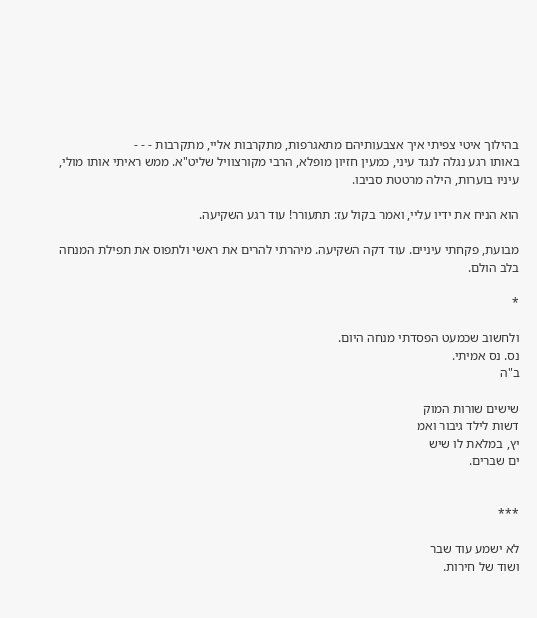בהילוך איטי צפיתי איך אצבעותיהם מתאגרפות, מתקרבות אליי, מתקרבות - - -
באותו רגע נגלה לנגד עיני, כמעין חזיון מופלא, הרבי מקורצוויל שליט"א. ממש ראיתי אותו מולי, עיניו בוערות, הילה מרטטת סביבו.

הוא הניח את ידיו עליי, ואמר בקול עז: תתעורר! עוד רגע השקיעה.

מבועת, פקחתי עיניים. עוד דקה השקיעה. מיהרתי להרים את ראשי ולתפוס את תפילת המנחה בלב הולם.

*

ולחשוב שכמעט הפסדתי מנחה היום.
נס. נס אמיתי.
ב"ה

שישים שורות המוק
דשות לילד גיבור ואמ
יץ, במלאת לו שיש
ים שברים.


***

לא ישמע עוד שבר
ושוד של חירות.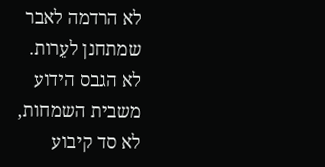לא הרדמה לאבר
שמתחנן לעֵרות.
לא הגבס הידוע
משבית השמחות,
לא סד קיבוע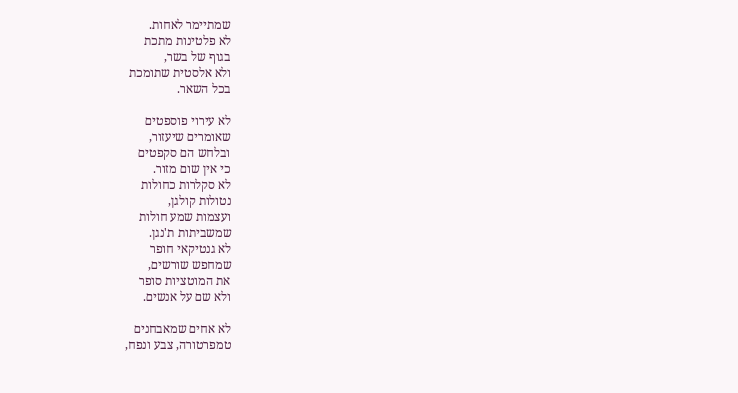שמתיימר לאחות.
לא פלטינות מתכת
בגוף של בשר,
ולא אלסטית שתומכת
בכל השאר.

לא עירוי פוספטים
שאומרים שיעזור,
ובלחש הם סקפטים
כי אין שום מזור.
לא סקלרות כחולות
נטולות קולגן,
ועצמות שמע חולות
שמשביתות ת'נגן.
לא גנטיקאי חופר
שמחפש שורשים,
את המוטציות סופר
ולא שם על אנשים.

לא אחים שמאבחנים
טמפרטורה, צבע ונפח,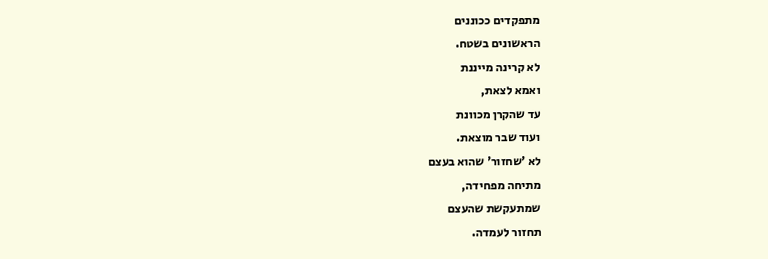מתפקדים ככוננים
הראשונים בשטח.
לא קרינה מייננת
ואמא לצאת,
עד שהקרן מכוונת
ועוד שבר מוצאת.
לא 'שחזור' שהוא בעצם
מתיחה מפחידה,
שמתעקשת שהעצם
תחזור לעמדה.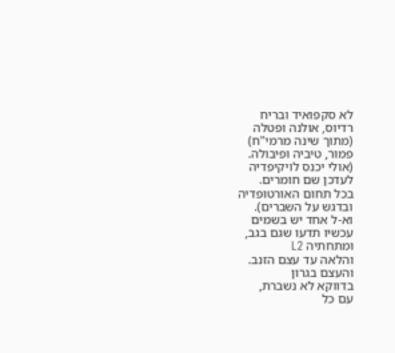לא סקפואיד ובריח
רדיוס, אולנה ופטלה
(מתוך שינה מרמי"ח)
פמור, טיביה ופיבולה.
(אולי יכנס לויקיפדיה
לעדכן שם חומרים.
בכל תחום האורטופדיה
ובדגש על השברים).
וא-ל אחד יש בשמים
עכשיו תדעו שגם בגב,
ומתחתיה L2
והלאה עד עצם הזנב.
והעצם בגרון
בדווקא לא נשברת,
עם כל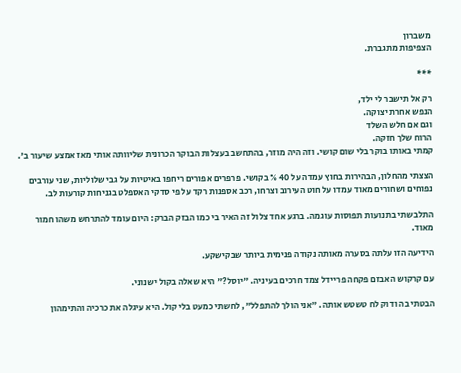משברון
הצפיפות מתגברת.

***

רק אל תישבר לי ילד,
הנפש אחרת יצוקה.
וגם אם חלש השלד
הרוח שלך חזקה.
קמתי באותו בוקר בלי שום קושי. וזה היה מוזר, בהתחשב בעצלות הבוקר הכרונית שליוותה אותי מאז אמצע שיעור ב'.

הצצתי מהחלון, הבהירות בחוץ עמדה על 40 % בקושי. פרפרים אפורים ריחפו באיטיות על גבי שלוליות, שני עורבים נפוחים ושחורים מאוד עמדו על חוט העירוב וצרחו, רכב אספנות רקד על פי סדקי האספלט בגניחות קורעות לב.

התלבשתי בתנועות תפוסות עוגמה. ברגע אחד צלול זה האיר בי כמו הבזק הברק: היום עומד להתרחש משהו חמור מאוד.

הידיעה הזו עלתה בסערה מאותה נקודה פנימית ביותר שבקישקע.

עם קרקוש האבזם פקחה פריידל צמד חרכים בעיניה. "יוסל?" היא שאלה בקול ישנוני.

הבטתי בה ודוק לח טשטש אותה. "אני הולך להתפלל", לחשתי כמעט בלי קול. היא עיגלה את כרכיה והתימהון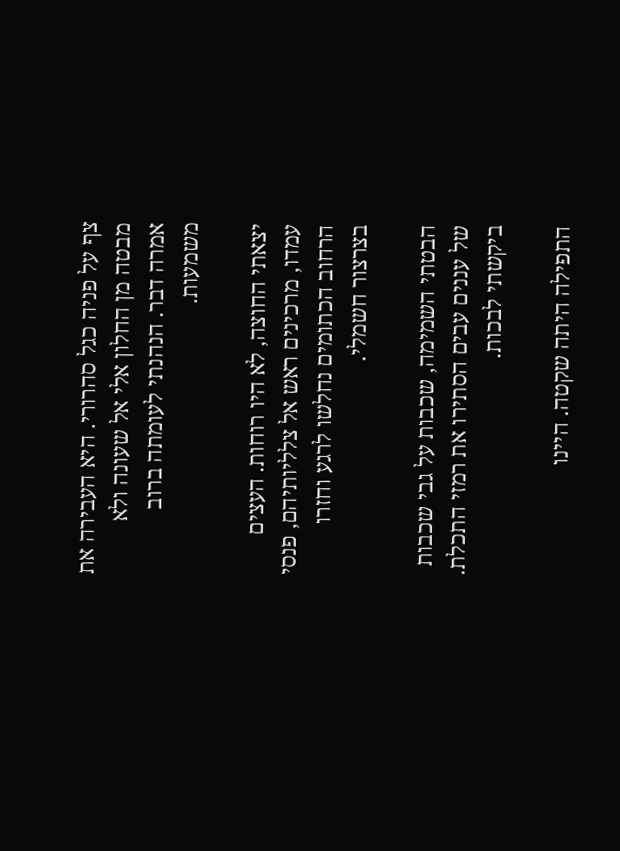צף על פניה כגל סהרורי. היא העבירה את מבטה מן החלון אלי אל שעונה ולא אמרה דבר. הנהנתי לעומתה ברוב משמעות.

יצאתי החוצה, לא היו רוחות. העצים עמדו, מרכינים ראש אל צלליותיהם, פנסי הרחוב הכתומים נחלשו לרגע וחזרו בצרצור חשמלי.

הבטתי השמימה, שכבות על גבי שכבות של עננים עבים הסתירו את רמזי התכלת. ביקשתי לבכות.

התפילה היתה שקטה. היינו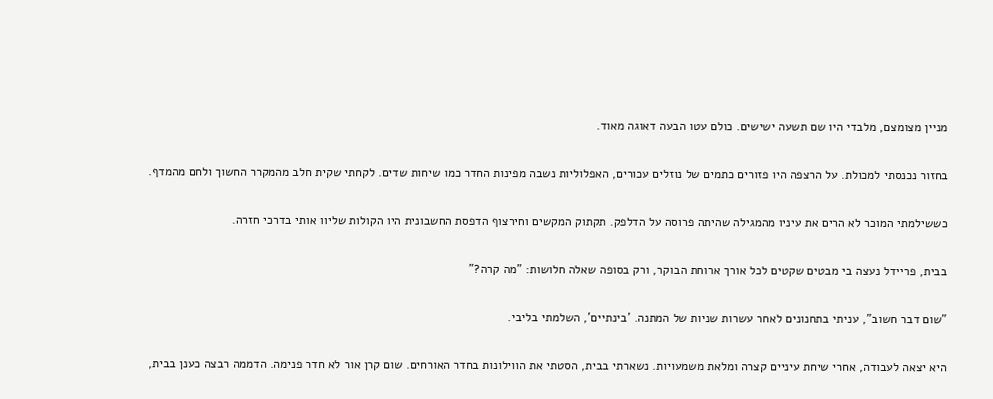מניין מצומצם, מלבדי היו שם תשעה ישישים. כולם עטו הבעה דאוגה מאוד.

בחזור נכנסתי למכולת. על הרצפה היו פזורים כתמים של נוזלים עכורים, האפלוליות נשבה מפינות החדר כמו שיחות שדים. לקחתי שקית חלב מהמקרר החשוך ולחם מהמדף.

כששילמתי המוכר לא הרים את עיניו מהמגילה שהיתה פרוסה על הדלפק. תקתוק המקשים וחירצוף הדפסת החשבונית היו הקולות שליוו אותי בדרכי חזרה.

בבית, פריידל נעצה בי מבטים שקטים לכל אורך ארוחת הבוקר, ורק בסופה שאלה חלושות: "מה קרה?"

"שום דבר חשוב", עניתי בתחנונים לאחר עשרות שניות של המתנה. 'בינתיים', השלמתי בליבי.

היא יצאה לעבודה, אחרי שיחת עיניים קצרה ומלאת משמעויות. נשארתי בבית, הסטתי את הווילונות בחדר האורחים. שום קרן אור לא חדר פנימה. הדממה רבצה כענן בבית,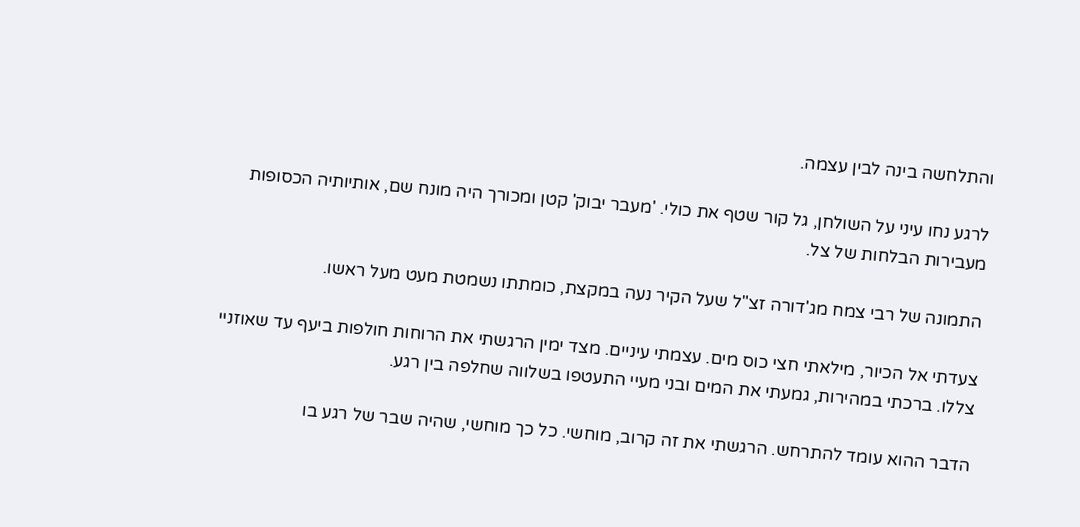והתלחשה בינה לבין עצמה.

לרגע נחו עיני על השולחן, גל קור שטף את כולי. 'מעבר יבוק' קטן ומכורך היה מונח שם, אותיותיה הכסופות מעבירות הבלחות של צל.

התמונה של רבי צמח מג'דורה זצ"ל שעל הקיר נעה במקצת, כומתתו נשמטת מעט מעל ראשו.

צעדתי אל הכיור, מילאתי חצי כוס מים. עצמתי עיניים. מצד ימין הרגשתי את הרוחות חולפות ביעף עד שאוזניי צללו. ברכתי במהירות, גמעתי את המים ובני מעיי התעטפו בשלווה שחלפה בין רגע.

הדבר ההוא עומד להתרחש. הרגשתי את זה קרוב, מוחשי. כל כך מוחשי, שהיה שבר של רגע בו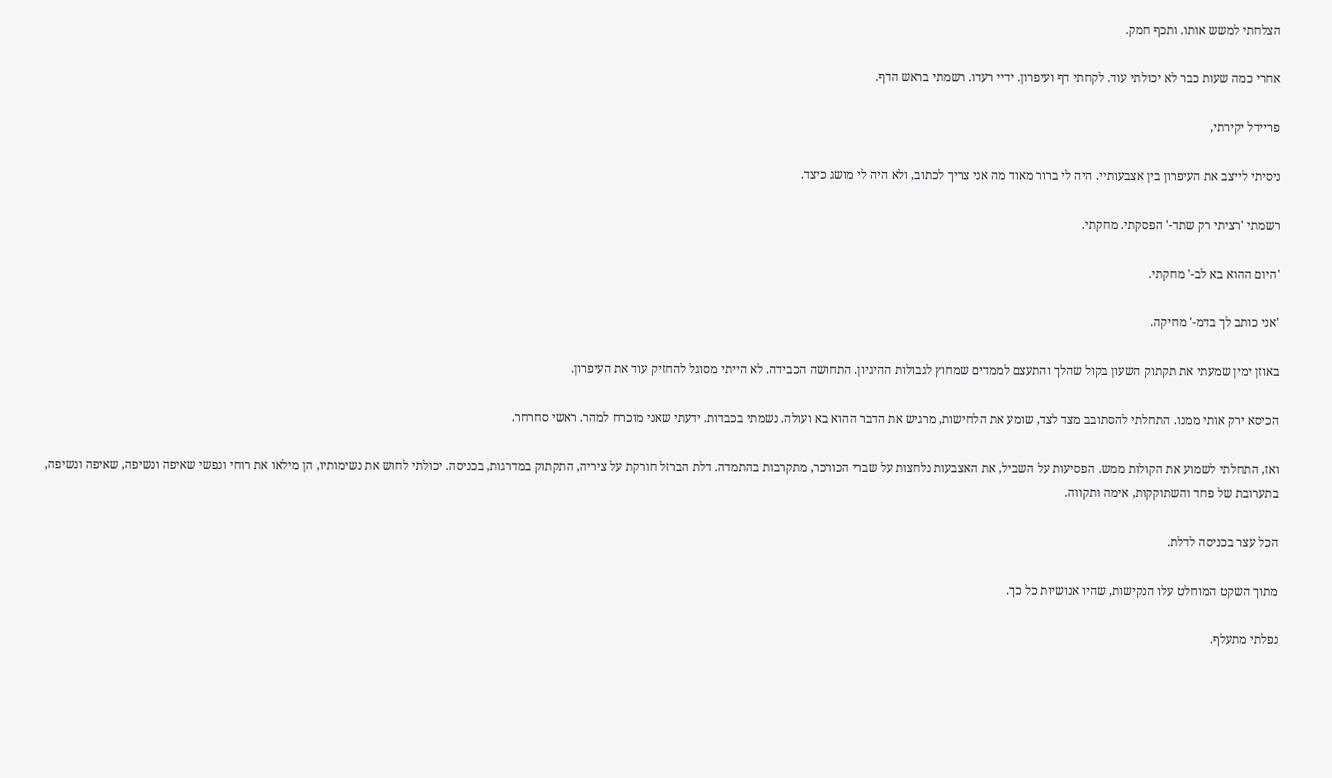הצלחתי למשש אותו. ותכף חמק.

אחרי כמה שעות כבר לא יכולתי עוד. לקחתי דף ועיפרון. ידיי רעדו. רשמתי בראש הדף.

פריידל יקירתי,

ניסיתי לייצב את העיפרון בין אצבעותיי. היה לי ברור מאוד מה אני צריך לכתוב, ולא היה לי מושג כיצד.

רשמתי 'רציתי רק שתד-' הפסקתי. מחקתי.

'היום ההוא בא לב-' מחקתי.

'אני כותב לך בדמ-' מחיקה.

באוזן ימין שמעתי את תקתוק השעון בקול שהלך והתעצם לממדים שמחוץ לגבולות ההיגיון. התחושה הכבידה. לא הייתי מסוגל להחזיק עוד את העיפרון.

הכיסא ירק אותי ממנו. התחלתי להסתובב מצד לצד, שומע את הלחישות, מרגיש את הדבר ההוא בא ועולה. נשמתי בכבדות. ידעתי שאני מוכרח למהר. ראשי סחרחר.

ואז, התחלתי לשמוע את הקולות ממש. הפסיעות על השביל, את האצבעות נלחצות על שברי הכורכר, מתקרבות בהתמדה. דלת הברזל חורקת על ציריה, התקתוק במדרגות, בכניסה. יכולתי לחוש את נשימותיו, הן מילאו את רוחי ונפשי שאיפה ונשיפה, שאיפה ונשיפה, בתערובת של פחד והשתוקקות, אימה ותקווה.

הכל עצר בכניסה לדלת.

מתוך השקט המוחלט עלו הנקישות, שהיו אנושיות כל כך.

נפלתי מתעלף.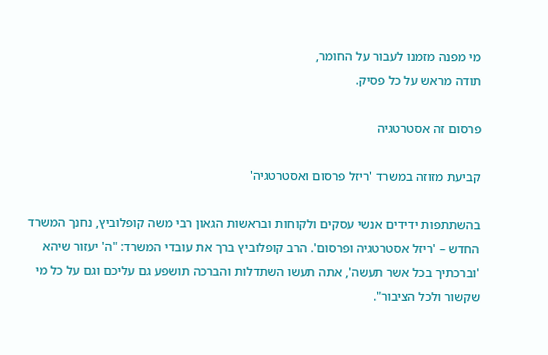מי מפנה מזמנו לעבור על החומר,
תודה מראש על כל פסיק.

פרסום זה אסטרטגיה

קביעת מזוזה במשרד 'ריזל פרסום ואסטרטגיה'

בהשתתפות ידידים אנשי עסקים ולקוחות ובראשות הגאון רבי משה קופלוביץ, נחנך המשרד החדש – 'ריזל אסטרטגיה ופרסום'. הרב קופלוביץ ברך את עובדי המשרד: "ה' יעזור שיהא 'וברכתיך בכל אשר תעשה', אתה תעשו השתדלות והברכה תושפע גם עליכם וגם על כל מי שקשור ולכל הציבור".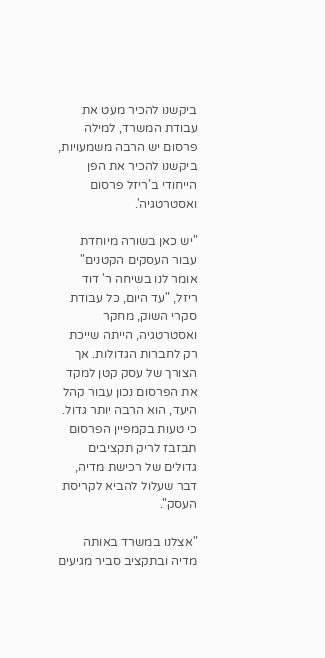ביקשנו להכיר מעט את עבודת המשרד, למילה פרסום יש הרבה משמעויות, ביקשנו להכיר את הפן הייחודי ב'ריזל פרסום ואסטרטגיה'.

"יש כאן בשורה מיוחדת עבור העסקים הקטנים" אומר לנו בשיחה ר' דוד ריזל, "עד היום, כל עבודת סקרי השוק, מחקר ואסטרטגיה, הייתה שייכת רק לחברות הגדולות. אך הצורך של עסק קטן למקד את הפרסום נכון עבור קהל היעד, הוא הרבה יותר גדול. כי טעות בקמפיין הפרסום תבזבז לריק תקציבים גדולים של רכישת מדיה, דבר שעלול להביא לקריסת העסק".

"אצלנו במשרד באותה מדיה ובתקציב סביר מגיעים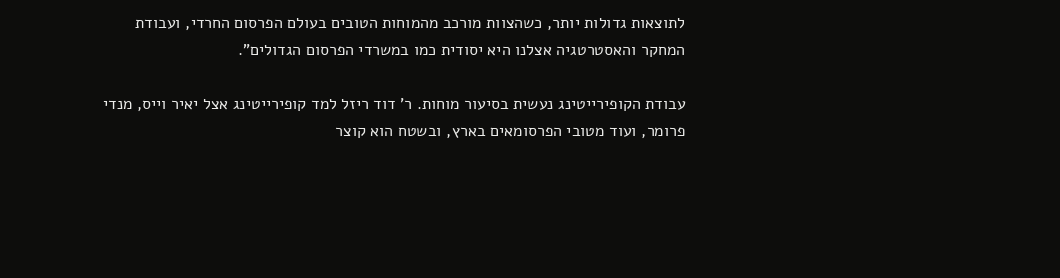לתוצאות גדולות יותר, כשהצוות מורכב מהמוחות הטובים בעולם הפרסום החרדי, ועבודת המחקר והאסטרטגיה אצלנו היא יסודית כמו במשרדי הפרסום הגדולים".

עבודת הקופירייטינג נעשית בסיעור מוחות. ר' דוד ריזל למד קופירייטינג אצל יאיר וייס, מנדי פרומר, ועוד מטובי הפרסומאים בארץ, ובשטח הוא קוצר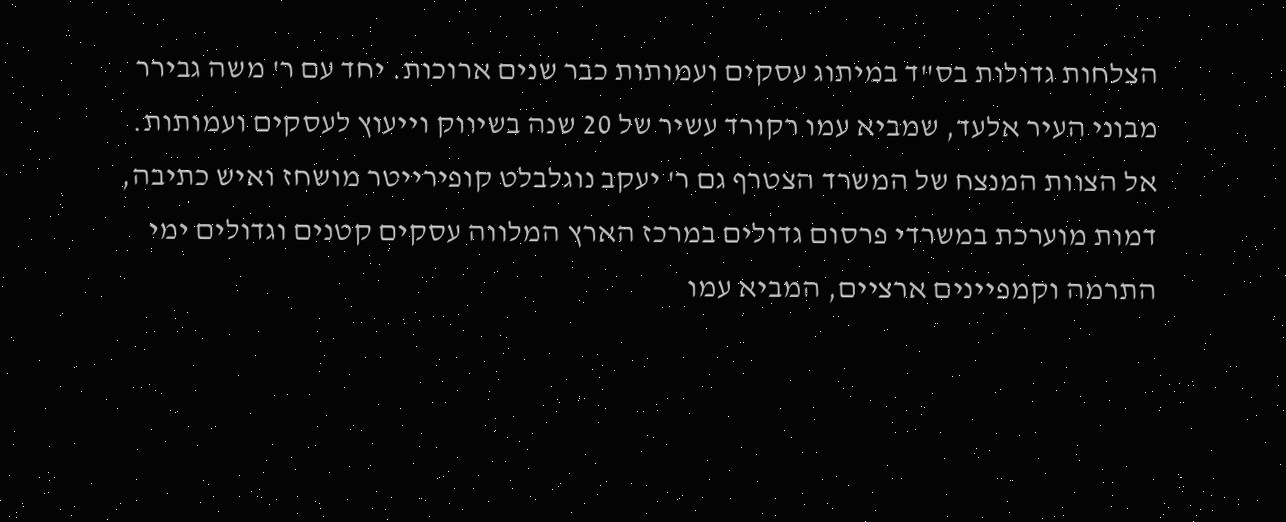הצלחות גדולות בס"ד במיתוג עסקים ועמותות כבר שנים ארוכות. יחד עם ר' משה גבירר מבוני העיר אלעד, שמביא עמו רקורד עשיר של 20 שנה בשיווק וייעוץ לעסקים ועמותות. אל הצוות המנצח של המשרד הצטרף גם ר' יעקב נוגלבלט קופירייטר מושחז ואיש כתיבה, דמות מוערכת במשרדי פרסום גדולים במרכז הארץ המלווה עסקים קטנים וגדולים ימי התרמה וקמפיינים ארציים, המביא עמו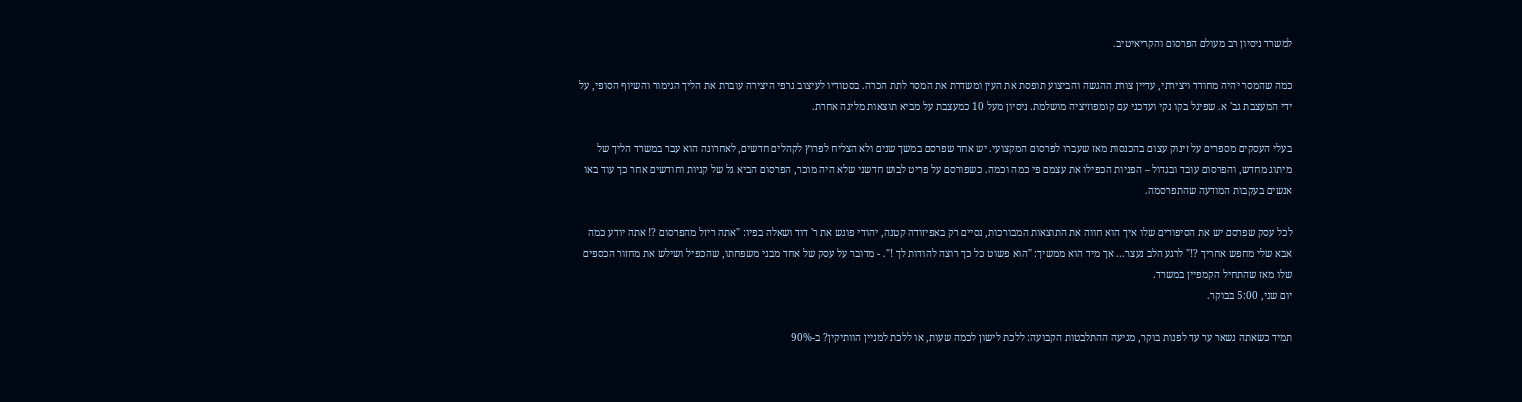למשרד ניסיון רב מעולם הפרסום והקריאיטיב.

כמה שהמסר יהיה מחודד ויצירתי, עדיין צורת ההגשה והביצוע תופסת את העין ומשדרת את המסר לתת הכרה. בסטודיו לעיצוב גרפי היצירה עוברת את הליך הגימור והשיוף הסופי, על ידי המעצבת גב' א. שפיגל בקו נקי ועדכני עם קומפוזיציה מושלמת. ניסיון מעל 10 כמעצבת על מביא תוצאות מליגה אחרת.

בעלי העסקים מספרים על זינוק עצום בהכנסות מאז שעברו לפרסום המקצועי. יש אחד שפרסם במשך שנים ולא הצליח לפרוץ לקהלים חדשים, לאחרונה הוא עבר במשרד הליך של מיתוג מחדש, והפרסום עובד ובגדול – הפניות הכפילו את עצמם פי כמה וכמה. כשפורסם על פריט לבוש חדשני שלא היה מוכר, הפרסום הביא גל של קניות וחודשים אחר כך עוד באו אנשים בעקבות המודעה שהתפרסמה.

לכל עסק שפרסם יש את הסיפורים שלו איך הוא חווה את התוצאות המבורכות, נסיים רק באפיזודה קטנה, יהודי פוגש את ר' דוד ושאלה בפיו: "אתה ריזל מהפרסום ?! אתה יודע כמה אבא שלי מחפש אחריך ?!" לרגע הלב נעצר... אך מיד הוא ממשיך: "הוא פשוט כל כך רוצה להודות לך !". - מדובר על עסק של אחד מבני משפחתו, שהכפיל ושילש את מחזור הכספים שלו מאז שהתחיל הקמפיין במשרד.
יום שני, 5:00 בבוקר.

תמיד כשאתה נשאר ער עד לפנות בוקר, מגיעה ההתלבטות הקבועה: ללכת לישון לכמה שעות, או ללכת למניין הוותיקין? ב-90%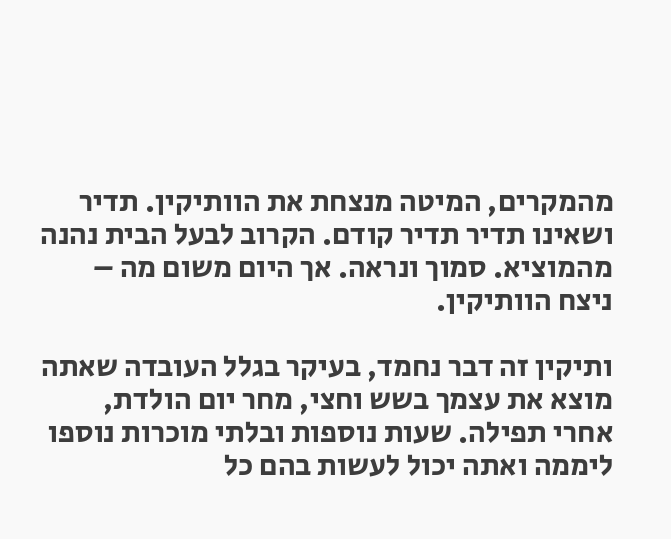מהמקרים, המיטה מנצחת את הוותיקין. תדיר ושאינו תדיר תדיר קודם. הקרוב לבעל הבית נהנה מהמוציא. סמוך ונראה. אך היום משום מה – ניצח הוותיקין.

ותיקין זה דבר נחמד, בעיקר בגלל העובדה שאתה מוצא את עצמך בשש וחצי, מחר יום הולדת, אחרי תפילה. שעות נוספות ובלתי מוכרות נוספו ליממה ואתה יכול לעשות בהם כל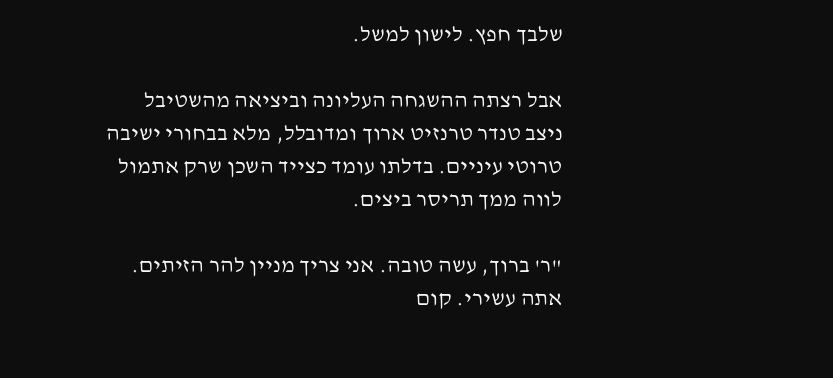שלבך חפץ. לישון למשל.

אבל רצתה ההשגחה העליונה וביציאה מהשטיבל ניצב טנדר טרנזיט ארוך ומדובלל, מלא בבחורי ישיבה טרוטי עיניים. בדלתו עומד כצייד השכן שרק אתמול לווה ממך תריסר ביצים.

"ר' ברוך, עשה טובה. אני צריך מניין להר הזיתים. אתה עשירי. קום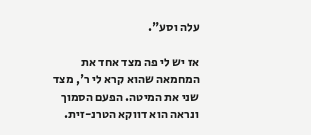עלה וסע".

אז יש לי פה מצד אחד את המחמאה שהוא קרא לי ר', מצד שני את המיטה. הפעם הסמוך ונראה הוא דווקא הטרנ-זית.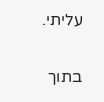עליתי.

בתוך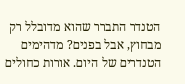הטנדר התברר שהוא מדובלל רק מבחוץ, אבל בפנים? מדהימים הטנדרים של היום. אורות כחולים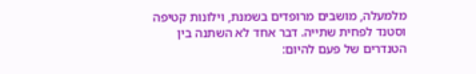מלמעלה, מושבים מרופדים בשמנת, וילונות קטיפה וסטנד לפחית שתייה. דבר אחד לא השתנה בין הטנדרים של פעם להיום: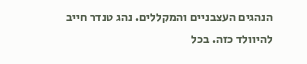הנהגים העצבניים והמקללים. נהג טנדר חייב להיוולד כזה. בכל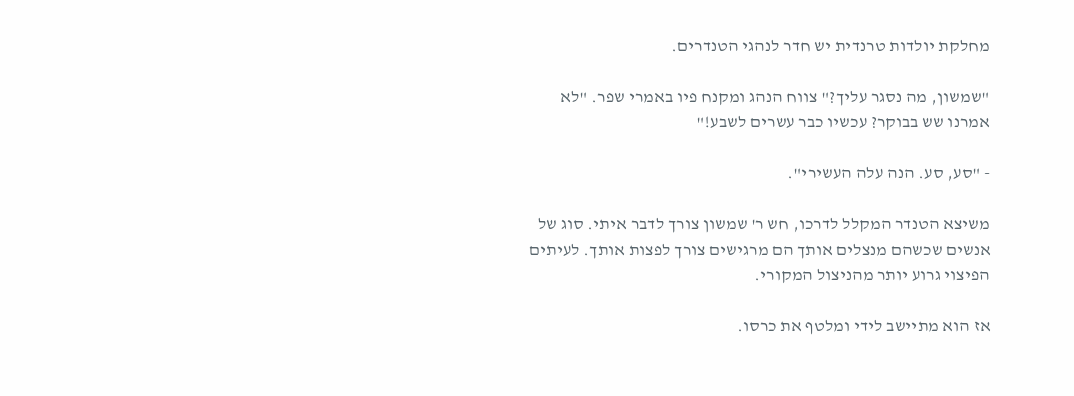מחלקת יולדות טרנדית יש חדר לנהגי הטנדרים.

"שמשון, מה נסגר עליך?" צווח הנהג ומקנח פיו באמרי שפר. "לא אמרנו שש בבוקר? עכשיו כבר עשרים לשבע!"

- "סע, סע. הנה עלה העשירי".

משיצא הטנדר המקלל לדרכו, חש ר' שמשון צורך לדבר איתי. סוג של אנשים שכשהם מנצלים אותך הם מרגישים צורך לפצות אותך. לעיתים הפיצוי גרוע יותר מהניצול המקורי.

אז הוא מתיישב לידי ומלטף את כרסו.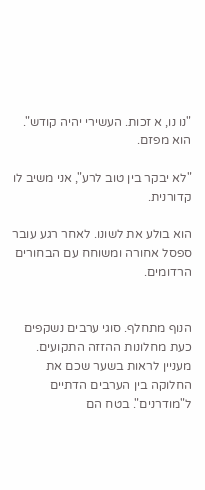"נו נו, א זכות. העשירי יהיה קודש". הוא מפזם.

"לא יבקר בין טוב לרע", אני משיב לו קדורנית.

הוא בולע את לשונו. לאחר רגע עובר ספסל אחורה ומשוחח עם הבחורים הרדומים.


הנוף מתחלף. סוגי ערבים נשקפים כעת מחלונות ההזזה התקועים. מעניין לראות בשער שכם את החלוקה בין הערבים הדתיים ל"מודרנים". בטח הם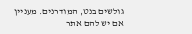גולשים בנט, המודרנים. מעניין אם יש להם אתר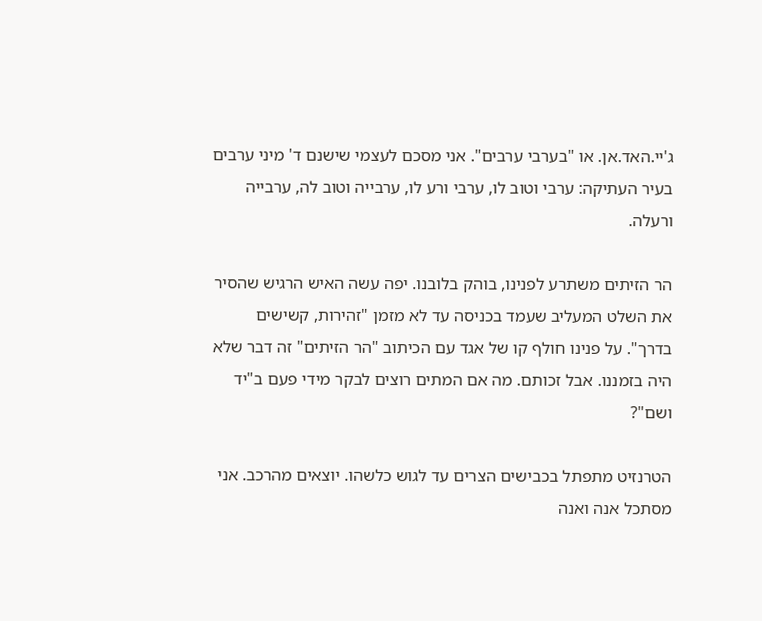ג'יי.האד.אן. או "בערבי ערבים". אני מסכם לעצמי שישנם ד' מיני ערבים בעיר העתיקה: ערבי וטוב לו, ערבי ורע לו, ערבייה וטוב לה, ערבייה ורעלה.

הר הזיתים משתרע לפנינו, בוהק בלובנו. יפה עשה האיש הרגיש שהסיר את השלט המעליב שעמד בכניסה עד לא מזמן "זהירות, קשישים בדרך". על פנינו חולף קו של אגד עם הכיתוב "הר הזיתים" זה דבר שלא היה בזמננו. אבל זכותם. מה אם המתים רוצים לבקר מידי פעם ב"יד ושם"?

הטרנזיט מתפתל בכבישים הצרים עד לגוש כלשהו. יוצאים מהרכב. אני מסתכל אנה ואנה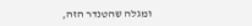ומגלה שהטנדר הזה,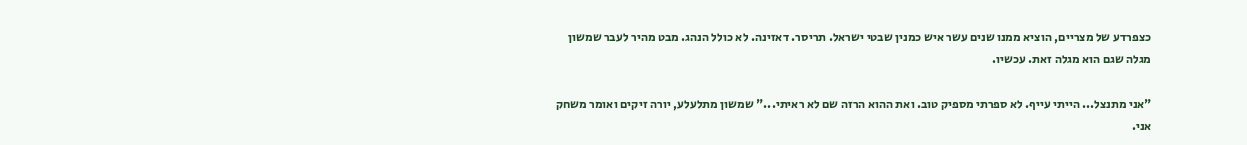כצפרדע של מצריים, הוציא ממנו שנים עשר איש כמנין שבטי ישראל. תריסר. דאזינה. לא כולל הנהג. מבט מהיר לעבר שמשון מגלה שגם הוא מגלה זאת. עכשיו.

"אני מתנצל... הייתי עייף. לא ספרתי מספיק טוב. ואת ההוא הרזה שם לא ראיתי..." שמשון מתלעלע, יורה זיקים ואומר משחק אני.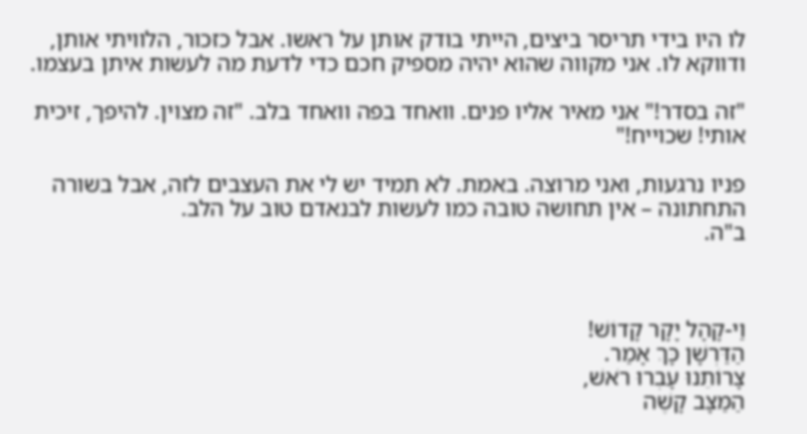לו היו בידי תריסר ביצים, הייתי בודק אותן על ראשו. אבל כזכור, הלוויתי אותן, ודווקא לו. אני מקווה שהוא יהיה מספיק חכם כדי לדעת מה לעשות איתן בעצמו.

"זה בסדר!" אני מאיר אליו פנים. וואחד בפה וואחד בלב. "זה מצוין. להיפך, זיכית אותי! שכוייח!"

פניו נרגעות, ואני מרוצה. באמת. לא תמיד יש לי את העצבים לזה, אבל בשורה התחתונה – אין תחושה טובה כמו לעשות לבנאדם טוב על הלב.
ב"ה.



וַי-קָהָל יָקָר קָדוֹשׁ!
הַדַּרְשָׁן כָּךְ אָמַר.
צָרוֹתֵנוּ עָבְרוּ רֹאשׁ,
הַמַּצָּב קָשֶׁה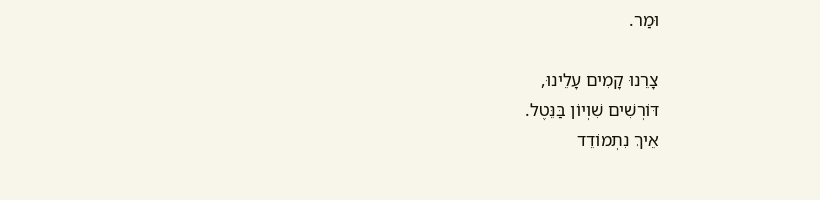וּמַר.

צָרֵנוּ קָמִים עָלֵינוּ,
דּוֹרְשִׁים שִׁוְיוֹן בַּנֵּטֶל.
אֵיךְ נִתְמוֹדֵד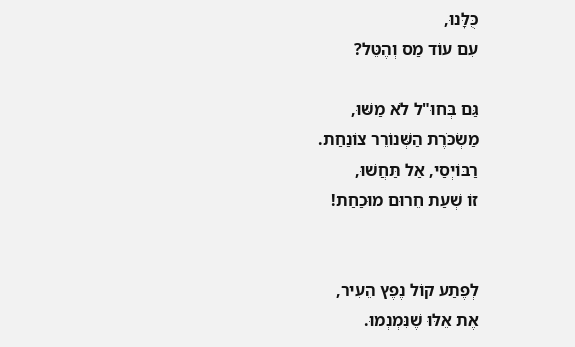כֻּלָּנוּ,
עִם עוֹד מַס וְהֶטֵּל?

גַּם בְּחוּ"ל לֹא מַשּׁוּ,
מַשְׂכֹּרֶת הַשְּׁנוֹרֵר צוֹנַחַת.
רַבּוֹיְסַי, אַל תַּחֲשׁוּ,
זוֹ שְׁעַת חֵרוּם מוּכַחַת!


לְפֶתַע קוֹל נֶפֶץ הֵעִיר,
אֶת אֵלּוּ שֶׁנִּמְנְמוּ.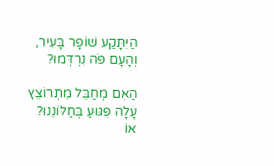הַיִּתָּקַע שׁוֹפָר בָּעִיר,
וְהָעָם פֹּה נִרְדְּמוּ?

הַאִם מְחַבֵּל מִתְרוֹצֵץ
עָלָה פִּגּוּעַ בְּחַלּוֹנֵנוּ?
אוֹ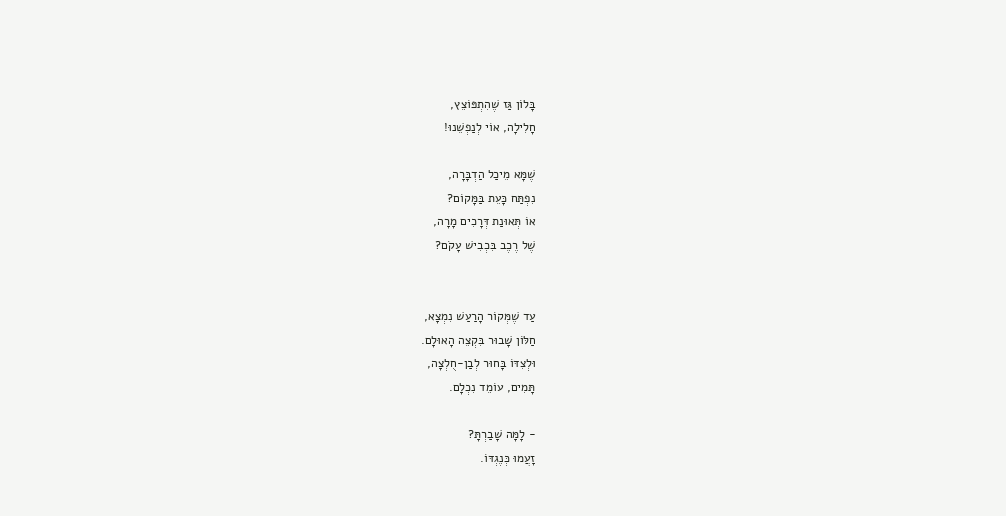בָּלוֹן גַּז שֶׁהִתְפּוֹצֵץ,
חָלִילָה, אוֹי לְנַפְשֵׁנוּ!

שֶׁמָּא מֵיכַל הַדְבָּרָה,
נִפְתַּח כָּעֵת בַּמָּקוֹם?
אוֹ תְּאוּנַת דְּרָכִים מָרָה,
שֶׁל רֶכֶב בִּכְבִישׁ עָקֹם?


עַד שֶׁמְּקוֹר הָרַעַשׁ נִמְצָא,
חַלּוֹן שָׁבוּר בִּקְצֵה הָאוּלָם.
וּלְצִדּוֹ בָּחוּר לְבַן-חֻלְצָה,
תָּמִים, עוֹמֵד נִכְלָם.

- לָמָּה שָׁבַרְתָּ?
זָעֲמוּ כְּנֶגְדּוֹ.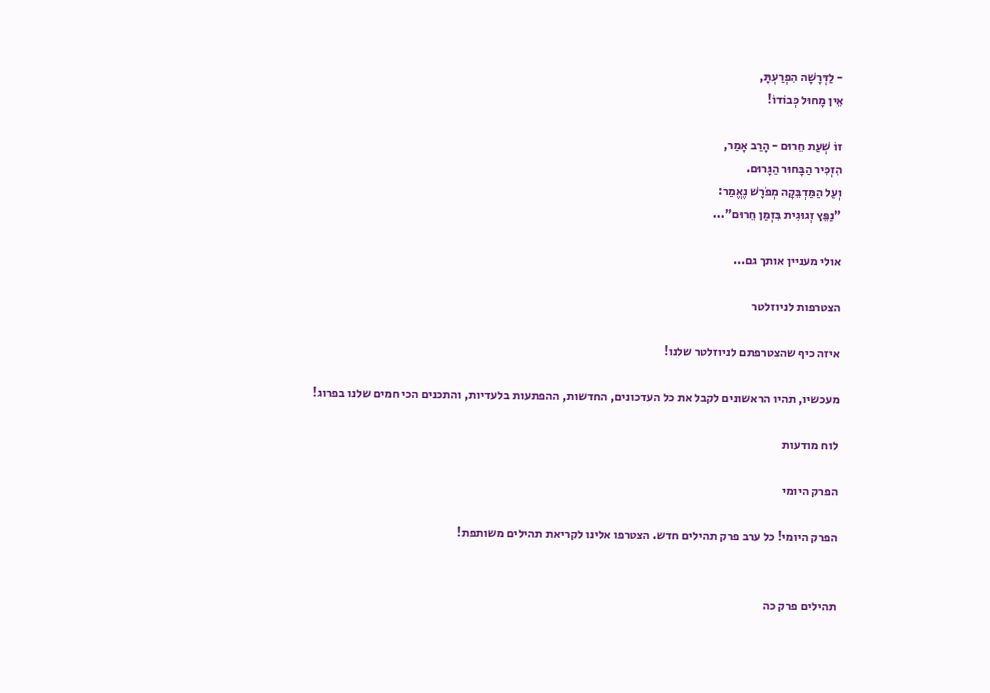- לַדְּרָשָׁה הִפְרַעְתָּ,
אֵין מָחוּל כְּבוֹדוֹ!

זוֹ שְׁעַת חֵרוּם - הָרַב אָמַר,
הִזְכִּיר הַבָּחוּר הַגָּרוּם.
וְעַל הַמַּדְבֵּקָה מְפֹרָשׁ נֶאֱמַר:
"נַפֵּץ זְגוּגִית בִּזְמַן חֵרוּם"...

אולי מעניין אותך גם...

הצטרפות לניוזלטר

איזה כיף שהצטרפתם לניוזלטר שלנו!

מעכשיו, תהיו הראשונים לקבל את כל העדכונים, החדשות, ההפתעות בלעדיות, והתכנים הכי חמים שלנו בפרוג!

לוח מודעות

הפרק היומי

הפרק היומי! כל ערב פרק תהילים חדש. הצטרפו אלינו לקריאת תהילים משותפת!


תהילים פרק כה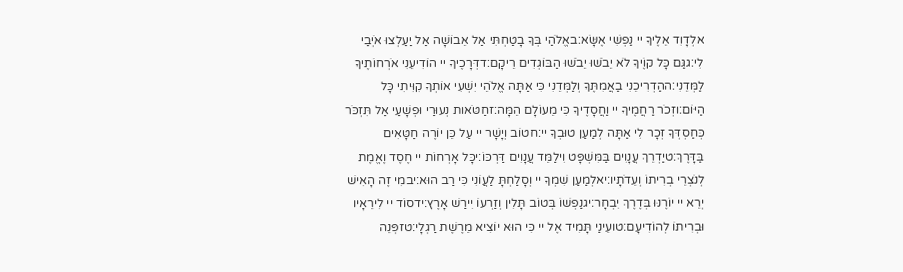אלְדָוִד אֵלֶיךָ יי נַפְשִׁי אֶשָּׂא:באֱלֹהַי בְּךָ בָטַחְתִּי אַל אֵבוֹשָׁה אַל יַעַלְצוּ אֹיְבַי לִי:גגַּם כָּל קוֶֹיךָ לֹא יֵבֹשׁוּ יֵבֹשׁוּ הַבּוֹגְדִים רֵיקָם:דדְּרָכֶיךָ יי הוֹדִיעֵנִי אֹרְחוֹתֶיךָ לַמְּדֵנִי:ההַדְרִיכֵנִי בַאֲמִתֶּךָ וְלַמְּדֵנִי כִּי אַתָּה אֱלֹהֵי יִשְׁעִי אוֹתְךָ קִוִּיתִי כָּל הַיּוֹם:וזְכֹר רַחֲמֶיךָ יי וַחֲסָדֶיךָ כִּי מֵעוֹלָם הֵמָּה:זחַטֹּאות נְעוּרַי וּפְשָׁעַי אַל תִּזְכֹּר כְּחַסְדְּךָ זְכָר לִי אַתָּה לְמַעַן טוּבְךָ יי:חטוֹב וְיָשָׁר יי עַל כֵּן יוֹרֶה חַטָּאִים בַּדָּרֶךְ:טיַדְרֵךְ עֲנָוִים בַּמִּשְׁפָּט וִילַמֵּד עֲנָוִים דַּרְכּוֹ:יכָּל אָרְחוֹת יי חֶסֶד וֶאֱמֶת לְנֹצְרֵי בְרִיתוֹ וְעֵדֹתָיו:יאלְמַעַן שִׁמְךָ יי וְסָלַחְתָּ לַעֲוֹנִי כִּי רַב הוּא:יבמִי זֶה הָאִישׁ יְרֵא יי יוֹרֶנּוּ בְּדֶרֶךְ יִבְחָר:יגנַפְשׁוֹ בְּטוֹב תָּלִין וְזַרְעוֹ יִירַשׁ אָרֶץ:ידסוֹד יי לִירֵאָיו וּבְרִיתוֹ לְהוֹדִיעָם:טועֵינַי תָּמִיד אֶל יי כִּי הוּא יוֹצִיא מֵרֶשֶׁת רַגְלָי:טזפְּנֵה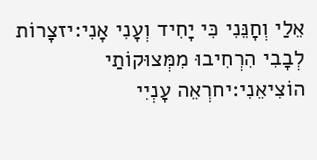אֵלַי וְחָנֵּנִי כִּי יָחִיד וְעָנִי אָנִי:יזצָרוֹת לְבָבִי הִרְחִיבוּ מִמְּצוּקוֹתַי הוֹצִיאֵנִי:יחרְאֵה עָנְיִי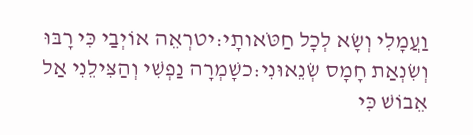וַעֲמָלִי וְשָׂא לְכָל חַטֹּאותָי:יטרְאֵה אוֹיְבַי כִּי רָבּוּ וְשִׂנְאַת חָמָס שְׂנֵאוּנִי:כשָׁמְרָה נַפְשִׁי וְהַצִּילֵנִי אַל אֵבוֹשׁ כִּי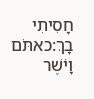חָסִיתִי בָךְ:כאתֹּם וָיֹשֶׁר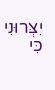יִצְּרוּנִי כִּי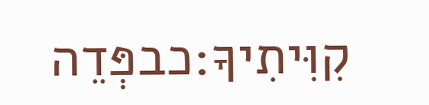קִוִּיתִיךָ:כבפְּדֵה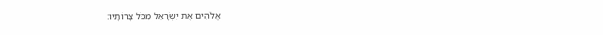אֱלֹהִים אֶת יִשְׂרָאֵל מִכֹּל צָרוֹתָיו: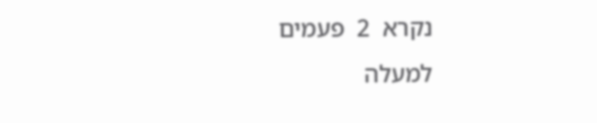נקרא  2  פעמים
למעלה